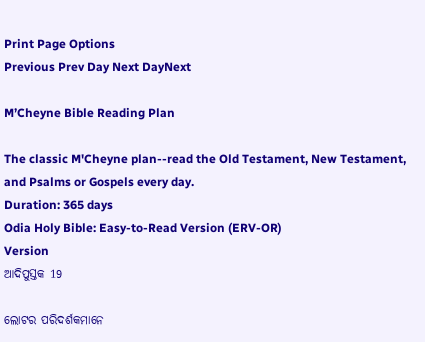Print Page Options
Previous Prev Day Next DayNext

M’Cheyne Bible Reading Plan

The classic M'Cheyne plan--read the Old Testament, New Testament, and Psalms or Gospels every day.
Duration: 365 days
Odia Holy Bible: Easy-to-Read Version (ERV-OR)
Version
ଆଦିପୁସ୍ତକ 19

ଲୋଟର ପରିଦର୍ଶକମାନେ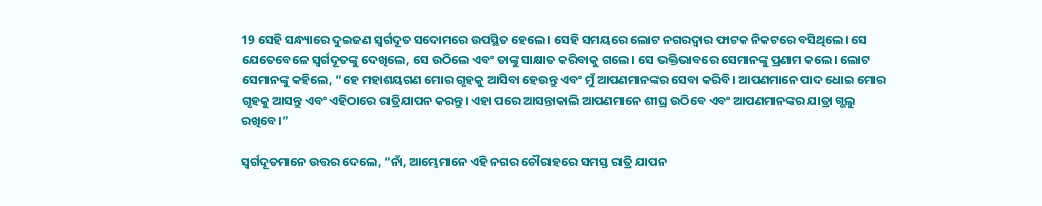19 ସେହି ସନ୍ଧ୍ୟାରେ ଦୁଇଜଣ ସ୍ୱର୍ଗଦୂତ ସଦୋମରେ ଉପସ୍ଥିତ ହେଲେ। ସେହି ସମୟରେ ଲୋଟ ନଗରଦ୍ୱାର ଫାଟକ ନିକଟରେ ବସିଥିଲେ। ସେ ଯେତେବେଳେ ସ୍ୱର୍ଗଦୂତଙ୍କୁ ଦେଖିଲେ, ସେ ଉଠିଲେ ଏବଂ ତାଙ୍କୁ ସାକ୍ଷାତ କରିବାକୁ ଗଲେ। ସେ ଭକ୍ତିଭାବରେ ସେମାନଙ୍କୁ ପ୍ରଣାମ କଲେ। ଲୋଟ ସେମାନଙ୍କୁ କହିଲେ, “ହେ ମହାଶୟଗଣ ମୋର ଗୃହକୁ ଆସିବା ହେଉନ୍ତୁ ଏବଂ ମୁଁ ଆପଣମାନଙ୍କର ସେବା କରିବି। ଆପଣମାନେ ପାଦ ଧୋଇ ମୋର ଗୃହକୁ ଆସନ୍ତୁ ଏବଂ ଏହିଠାରେ ରାତ୍ରିଯାପନ କରନ୍ତୁ। ଏହା ପରେ ଆସନ୍ତାକାଲି ଆପଣମାନେ ଶୀଘ୍ର ଉଠିବେ ଏବଂ ଆପଣମାନଙ୍କର ଯାତ୍ରା ଗ୍ଭଲୁ ରଖିବେ।”

ସ୍ୱର୍ଗଦୂତମାନେ ଉତ୍ତର ଦେଲେ, “ନାଁ, ଆମ୍ଭେମାନେ ଏହି ନଗର ଚୌରାହରେ ସମସ୍ତ ରାତ୍ରି ଯାପନ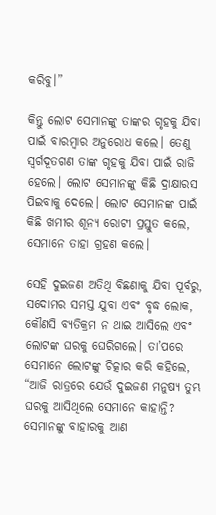କରିବୁ।”

କିନ୍ତୁ ଲୋଟ ସେମାନଙ୍କୁ ତାଙ୍କର ଗୃହକୁ ଯିବା ପାଇଁ ବାରମ୍ବାର ଅନୁରୋଧ କଲେ। ତେଣୁ ସ୍ୱର୍ଗଦୂତଗଣ ତାଙ୍କ ଗୃହକୁ ଯିବା ପାଇଁ ରାଜି ହେଲେ। ଲୋଟ ସେମାନଙ୍କୁ କିଛି ଦ୍ରାକ୍ଷାରସ ପିଇବାକୁ ଦେଲେ। ଲୋଟ ସେମାନଙ୍କ ପାଇଁ କିଛି ଖମୀର ଶୂନ୍ୟ ରୋଟୀ ପ୍ରସ୍ତୁତ କଲେ, ସେମାନେ ତାହା ଗ୍ରହଣ କଲେ।

ସେହି ଦୁଇଜଣ ଅତିଥି ବିଛଣାକୁ ଯିବା ପୂର୍ବରୁ, ସଦୋମର ସମସ୍ତ ଯୁବା ଏବଂ ବୃଦ୍ଧ ଲୋକ, କୌଣସି ବ୍ୟତିକ୍ରମ ନ ଥାଇ ଆସିଲେ ଏବଂ ଲୋଟଙ୍କ ଘରକୁ ଘେରିଗଲେ। ତା’ପରେ ସେମାନେ ଲୋଟଙ୍କୁ ଚିତ୍କାର କରି କହିଲେ, “ଆଜି ରାତ୍ରରେ ଯେଉଁ ଦୁଇଜଣ ମନୁଷ୍ୟ ତୁମ୍ଭ ଘରକୁ ଆସିଥିଲେ ସେମାନେ କାହାନ୍ତି? ସେମାନଙ୍କୁ ବାହାରକୁ ଆଣ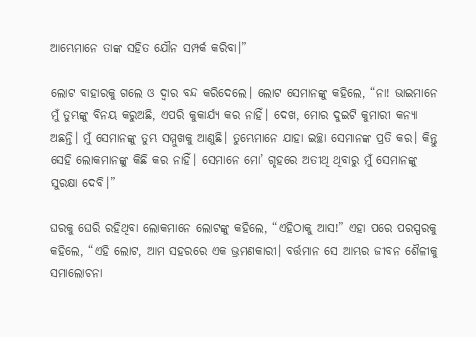ଆମ୍ଭେମାନେ ତାଙ୍କ ସହିତ ଯୌନ ସମ୍ପର୍କ କରିବା।”

ଲୋଟ ବାହାରକୁ ଗଲେ ଓ ଦ୍ୱାର ବନ୍ଦ କରିଦେଲେ। ଲୋଟ ସେମାନଙ୍କୁ କହିଲେ, “ନା! ଭାଇମାନେ ମୁଁ ତୁମ୍ଭଙ୍କୁ ବିନୟ କରୁଅଛି, ଏପରି କୁକାର୍ଯ୍ୟ କର ନାହିଁ। ଦେଖ, ମୋର ଦୁଇଟି କୁମାରୀ କନ୍ୟା ଅଛନ୍ତି। ମୁଁ ସେମାନଙ୍କୁ ତୁମ୍ଭ ସମ୍ମୁଖକୁ ଆଣୁଛି। ତୁମ୍ଭେମାନେ ଯାହା ଇଚ୍ଛା ସେମାନଙ୍କ ପ୍ରତି କର। କିନ୍ତୁ ସେହି ଲୋକମାନଙ୍କୁ କିଛି କର ନାହିଁ। ସେମାନେ ମୋ’ ଗୃହରେ ଅତୀଥି ଥିବାରୁ ମୁଁ ସେମାନଙ୍କୁ ସୁରକ୍ଷା ଦେବି।”

ଘରକୁ ଘେରି ରହିଥିବା ଲୋକମାନେ ଲୋଟଙ୍କୁ କହିଲେ, “ଏହିଠାକୁ ଆସ!” ଏହା ପରେ ପରସ୍ପରକୁ କହିଲେ, “ଏହି ଲୋଟ, ଆମ ସହରରେ ଏକ ଭ୍ରମଣକାରୀ। ବର୍ତ୍ତମାନ ସେ ଆମ୍ଭର ଜୀବନ ଶୈଳୀକୁ ସମାଲୋଚନା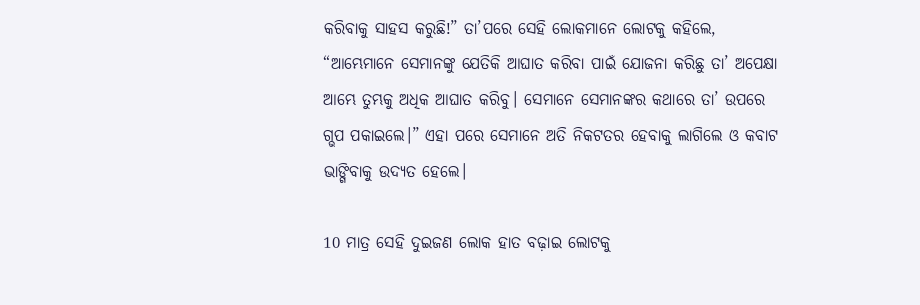କରିବାକୁ ସାହସ କରୁଛି!” ତା’ପରେ ସେହି ଲୋକମାନେ ଲୋଟକୁ କହିଲେ, “ଆମ୍ଭେମାନେ ସେମାନଙ୍କୁ ଯେତିକି ଆଘାତ କରିବା ପାଇଁ ଯୋଜନା କରିଛୁ ତା’ ଅପେକ୍ଷା ଆମ୍ଭେ ତୁମ୍ଭକୁ ଅଧିକ ଆଘାତ କରିବୁ। ସେମାନେ ସେମାନଙ୍କର କଥାରେ ତା’ ଉପରେ ଗ୍ଭପ ପକାଇଲେ।” ଏହା ପରେ ସେମାନେ ଅତି ନିକଟତର ହେବାକୁ ଲାଗିଲେ ଓ କବାଟ ଭାଙ୍ଗିବାକୁ ଉଦ୍ୟତ ହେଲେ।

10 ମାତ୍ର ସେହି ଦୁଇଜଣ ଲୋକ ହାତ ବଢ଼ାଇ ଲୋଟକୁ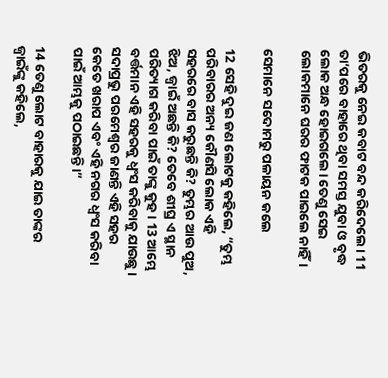ଭିତରକୁ ନେଇ କବାଟ ବନ୍ଦ କରିଦେଲେ। 11 ତା’ପରେ ବାହାରେ ଥିବା ସମସ୍ତ ଯୁବା ଓ ବୃଦ୍ଧ ଲୋକ ଅନ୍ଧ ହୋଇଗଲେ। ତେଣୁ ସେଇ ଲୋକମାନେ ଘରର ଫାଟକ ପାଇଲେ ନାହିଁ।

ସେମାନେ ସଦୋମରୁ ପଳାୟନ କଲେ

12 ସେହି ଦୁଇ ଜଣ ଲୋଟକୁ କହିଲେ, “ତୁମ୍ଭ ପରିବାରର ଅନ୍ୟ କୌଣସି ଲୋକ ଏହି ସହରରେ ବାସ କରୁଛନ୍ତି କି? ତୁମ୍ଭର ଆଉ ପୁଅ, ଝିଅ, ଜ୍ୱାଇଁ ଅଛନ୍ତି କି? ତେବେ ଶୀଘ୍ର ଏ ସ୍ଥାନ ପରିତ୍ୟାଗ କରିବା ପାଇଁ ତାଙ୍କୁ କୁହ। 13 ଆମ୍ଭେ ବର୍ତ୍ତମାନ ଏହି ସହରକୁ ଧ୍ୱଂସ କରିବାକୁ ଯାଉଛୁ। ସଦାପ୍ରଭୁ ପରମେଶ୍ୱର ଜାଣନ୍ତି ଏହି ସହର କେତେ ଖରାପ ଏବଂ ଏହି ନଗର ଧ୍ୱଂସ କରିବା ପାଇଁ ଆମ୍ଭକୁ ପଠାଇଛନ୍ତି।”

14 ତେଣୁ ଲୋଟ ବାହାରକୁ ଯାଇ ତାଙ୍କର ଜ୍ୱାଇଁଙ୍କୁ କହିଲେ,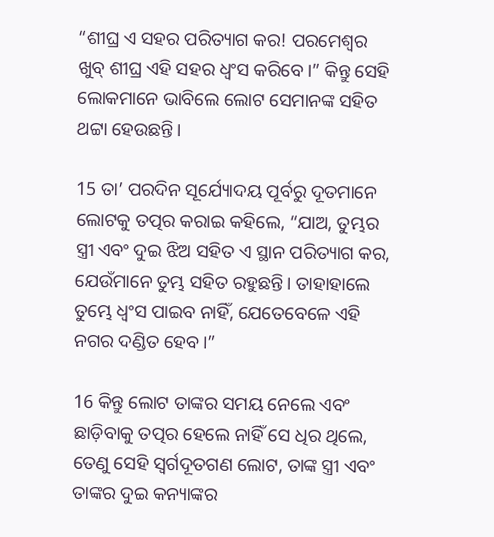“ଶୀଘ୍ର ଏ ସହର ପରିତ୍ୟାଗ କର! ପରମେଶ୍ୱର ଖୁବ୍ ଶୀଘ୍ର ଏହି ସହର ଧ୍ୱଂସ କରିବେ।” କିନ୍ତୁ ସେହି ଲୋକମାନେ ଭାବିଲେ ଲୋଟ ସେମାନଙ୍କ ସହିତ ଥଟ୍ଟା ହେଉଛନ୍ତି।

15 ତା’ ପରଦିନ ସୂର୍ଯ୍ୟୋଦୟ ପୂର୍ବରୁ ଦୂତମାନେ ଲୋଟକୁ ତତ୍ପର କରାଇ କହିଲେ, “ଯାଅ, ତୁମ୍ଭର ସ୍ତ୍ରୀ ଏବଂ ଦୁଇ ଝିଅ ସହିତ ଏ ସ୍ଥାନ ପରିତ୍ୟାଗ କର, ଯେଉଁମାନେ ତୁମ୍ଭ ସହିତ ରହୁଛନ୍ତି। ତାହାହାଲେ ତୁମ୍ଭେ ଧ୍ୱଂସ ପାଇବ ନାହିଁ, ଯେତେବେଳେ ଏହି ନଗର ଦଣ୍ଡିତ ହେବ।”

16 କିନ୍ତୁ ଲୋଟ ତାଙ୍କର ସମୟ ନେଲେ ଏବଂ ଛାଡ଼ିବାକୁ ତତ୍ପର ହେଲେ ନାହିଁ ସେ ଧିର ଥିଲେ, ତେଣୁ ସେହି ସ୍ୱର୍ଗଦୂତଗଣ ଲୋଟ, ତାଙ୍କ ସ୍ତ୍ରୀ ଏବଂ ତାଙ୍କର ଦୁଇ କନ୍ୟାଙ୍କର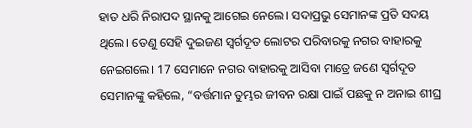ହାତ ଧରି ନିରାପଦ ସ୍ଥାନକୁ ଆଗେଇ ନେଲେ। ସଦାପ୍ରଭୁ ସେମାନଙ୍କ ପ୍ରତି ସଦୟ ଥିଲେ। ତେଣୁ ସେହି ଦୁଇଜଣ ସ୍ୱର୍ଗଦୂତ ଲୋଟର ପରିବାରକୁ ନଗର ବାହାରକୁ ନେଇଗଲେ। 17 ସେମାନେ ନଗର ବାହାରକୁ ଆସିବା ମାତ୍ରେ ଜଣେ ସ୍ୱର୍ଗଦୂତ ସେମାନଙ୍କୁ କହିଲେ, “ବର୍ତ୍ତମାନ ତୁମ୍ଭର ଜୀବନ ରକ୍ଷା ପାଇଁ ପଛକୁ ନ ଅନାଇ ଶୀଘ୍ର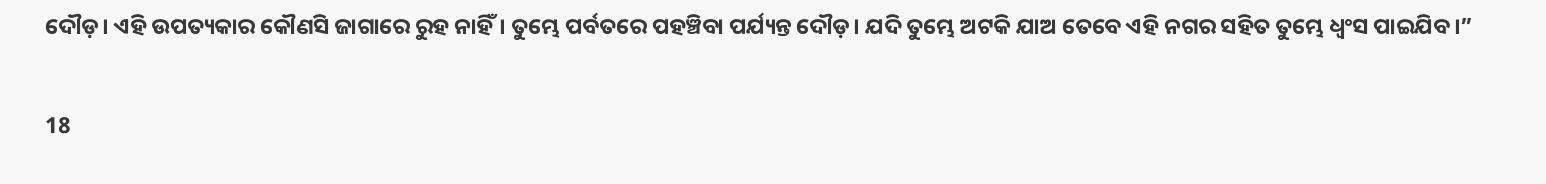ଦୌଡ଼। ଏହି ଉପତ୍ୟକାର କୌଣସି ଜାଗାରେ ରୁହ ନାହିଁ। ତୁମ୍ଭେ ପର୍ବତରେ ପହଞ୍ଚିବା ପର୍ଯ୍ୟନ୍ତ ଦୌଡ଼। ଯଦି ତୁମ୍ଭେ ଅଟକି ଯାଅ ତେବେ ଏହି ନଗର ସହିତ ତୁମ୍ଭେ ଧ୍ୱଂସ ପାଇଯିବ।”

18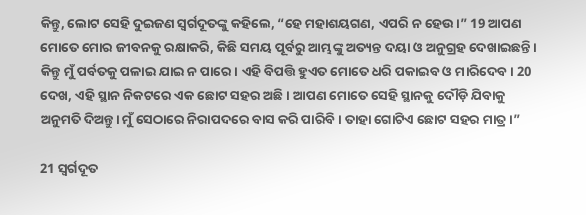କିନ୍ତୁ, ଲୋଟ ସେହି ଦୁଇଜଣ ସ୍ୱର୍ଗଦୂତଙ୍କୁ କହିଲେ, “ହେ ମହାଶୟଗଣ, ଏପରି ନ ହେଉ।” 19 ଆପଣ ମୋତେ ମୋର ଜୀବନକୁ ରକ୍ଷାକରି, କିଛି ସମୟ ପୂର୍ବରୁ ଆମ୍ଭଙ୍କୁ ଅତ୍ୟନ୍ତ ଦୟା ଓ ଅନୁଗ୍ରହ ଦେଖାଇଛନ୍ତି। କିନ୍ତୁ ମୁଁ ପର୍ବତକୁ ପଳାଇ ଯାଇ ନ ପାରେ। ଏହି ବିପତ୍ତି ହୁଏତ ମୋତେ ଧରି ପକାଇବ ଓ ମାରିଦେବ। 20 ଦେଖ, ଏହି ସ୍ଥାନ ନିକଟରେ ଏକ ଛୋଟ ସହର ଅଛି। ଆପଣ ମୋତେ ସେହି ସ୍ଥାନକୁ ଦୌଡ଼ି ଯିବାକୁ ଅନୁମତି ଦିଅନ୍ତୁ। ମୁଁ ସେଠାରେ ନିରାପଦରେ ବାସ କରି ପାରିବି। ତାହା ଗୋଟିଏ ଛୋଟ ସହର ମାତ୍ର।”

21 ସ୍ୱର୍ଗଦୂତ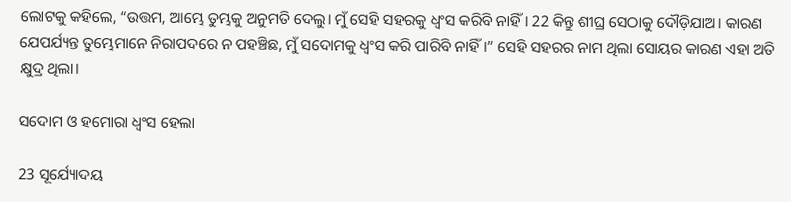ଲୋଟକୁ କହିଲେ, “ଉତ୍ତମ, ଆମ୍ଭେ ତୁମ୍ଭକୁ ଅନୁମତି ଦେଲୁ। ମୁଁ ସେହି ସହରକୁ ଧ୍ୱଂସ କରିବି ନାହିଁ। 22 କିନ୍ତୁ ଶୀଘ୍ର ସେଠାକୁ ଦୌଡ଼ିଯାଅ। କାରଣ ଯେପର୍ଯ୍ୟନ୍ତ ତୁମ୍ଭେମାନେ ନିରାପଦରେ ନ ପହଞ୍ଚିଛ, ମୁଁ ସଦୋମକୁ ଧ୍ୱଂସ କରି ପାରିବି ନାହିଁ।” ସେହି ସହରର ନାମ ଥିଲା ସୋୟର କାରଣ ଏହା ଅତି କ୍ଷୁଦ୍ର ଥିଲା।

ସଦୋମ ଓ ହମୋରା ଧ୍ୱଂସ ହେଲା

23 ସୂର୍ଯ୍ୟୋଦୟ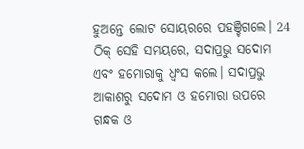ହୁଅନ୍ତେ ଲୋଟ ସୋୟରରେ ପହଞ୍ଚିଗଲେ। 24 ଠିକ୍ ସେହି ସମୟରେ, ସଦାପ୍ରଭୁ ସଦୋମ ଏବଂ ହମୋରାକୁ ଧ୍ୱଂସ କଲେ। ସଦାପ୍ରଭୁ ଆକାଶରୁ ସଦୋମ ଓ ହମୋରା ଉପରେ ଗନ୍ଧକ ଓ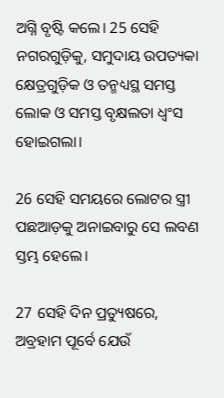ଅଗ୍ନି ବୃଷ୍ଟି କଲେ। 25 ସେହି ନଗରଗୁଡ଼ିକୁ, ସମୁଦାୟ ଉପତ୍ୟକା କ୍ଷେତ୍ରଗୁଡ଼ିକ ଓ ତନ୍ମଧ୍ୟସ୍ଥ ସମସ୍ତ ଲୋକ ଓ ସମସ୍ତ ବୃକ୍ଷଲତା ଧ୍ୱଂସ ହୋଇଗଲା।

26 ସେହି ସମୟରେ ଲୋଟର ସ୍ତ୍ରୀ ପଛଆଡ଼କୁ ଅନାଇବାରୁ ସେ ଲବଣ ସ୍ତମ୍ଭ ହେଲେ।

27 ସେହି ଦିନ ପ୍ରତ୍ୟୁଷରେ, ଅବ୍ରହାମ ପୂର୍ବେ ଯେଉଁ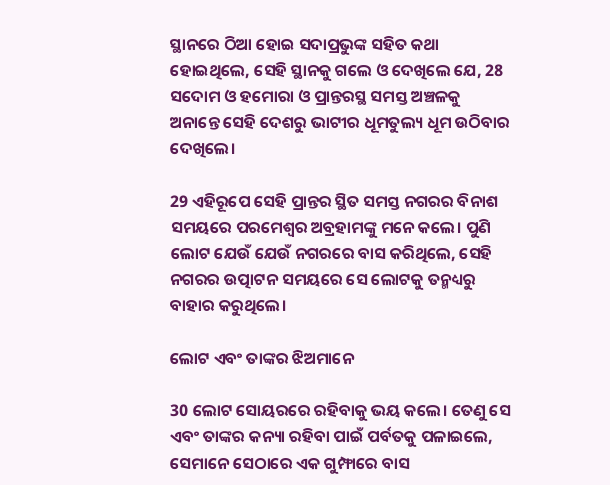ସ୍ଥାନରେ ଠିଆ ହୋଇ ସଦାପ୍ରଭୁଙ୍କ ସହିତ କଥା ହୋଇଥିଲେ, ସେହି ସ୍ଥାନକୁ ଗଲେ ଓ ଦେଖିଲେ ଯେ, 28 ସଦୋମ ଓ ହମୋରା ଓ ପ୍ରାନ୍ତରସ୍ଥ ସମସ୍ତ ଅଞ୍ଚଳକୁ ଅନାନ୍ତେ ସେହି ଦେଶରୁ ଭାଟୀର ଧୂମତୁଲ୍ୟ ଧୂମ ଉଠିବାର ଦେଖିଲେ।

29 ଏହିରୂପେ ସେହି ପ୍ରାନ୍ତର ସ୍ଥିତ ସମସ୍ତ ନଗରର ବିନାଶ ସମୟରେ ପରମେଶ୍ୱର ଅବ୍ରହାମଙ୍କୁ ମନେ କଲେ। ପୁଣି ଲୋଟ ଯେଉଁ ଯେଉଁ ନଗରରେ ବାସ କରିଥିଲେ, ସେହି ନଗରର ଉତ୍ପାଟନ ସମୟରେ ସେ ଲୋଟକୁ ତନ୍ମଧ୍ୟରୁ ବାହାର କରୁଥିଲେ।

ଲୋଟ ଏବଂ ତାଙ୍କର ଝିଅମାନେ

30 ଲୋଟ ସୋୟରରେ ରହିବାକୁ ଭୟ କଲେ। ତେଣୁ ସେ ଏବଂ ତାଙ୍କର କନ୍ୟା ରହିବା ପାଇଁ ପର୍ବତକୁ ପଳାଇଲେ, ସେମାନେ ସେଠାରେ ଏକ ଗୁମ୍ଫାରେ ବାସ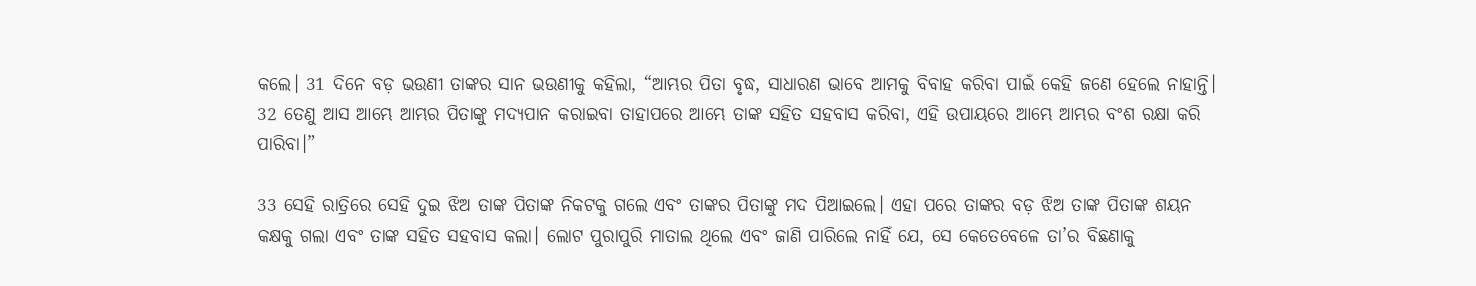କଲେ। 31 ଦିନେ ବଡ଼ ଭଉଣୀ ତାଙ୍କର ସାନ ଭଉଣୀକୁ କହିଲା, “ଆମ୍ଭର ପିତା ବୃଦ୍ଧ, ସାଧାରଣ ଭାବେ ଆମକୁ ବିବାହ କରିବା ପାଇଁ କେହି ଜଣେ ହେଲେ ନାହାନ୍ତି। 32 ତେଣୁ ଆସ ଆମ୍ଭେ ଆମ୍ଭର ପିତାଙ୍କୁ ମଦ୍ୟପାନ କରାଇବା ତାହାପରେ ଆମ୍ଭେ ତାଙ୍କ ସହିତ ସହବାସ କରିବା, ଏହି ଉପାୟରେ ଆମ୍ଭେ ଆମ୍ଭର ବଂଶ ରକ୍ଷା କରି ପାରିବା।”

33 ସେହି ରାତ୍ରିରେ ସେହି ଦୁଇ ଝିଅ ତାଙ୍କ ପିତାଙ୍କ ନିକଟକୁ ଗଲେ ଏବଂ ତାଙ୍କର ପିତାଙ୍କୁ ମଦ ପିଆଇଲେ। ଏହା ପରେ ତାଙ୍କର ବଡ଼ ଝିଅ ତାଙ୍କ ପିତାଙ୍କ ଶୟନ କକ୍ଷକୁ ଗଲା ଏବଂ ତାଙ୍କ ସହିତ ସହବାସ କଲା। ଲୋଟ ପୁରାପୁରି ମାତାଲ ଥିଲେ ଏବଂ ଜାଣି ପାରିଲେ ନାହିଁ ଯେ, ସେ କେତେବେଳେ ତା’ର ବିଛଣାକୁ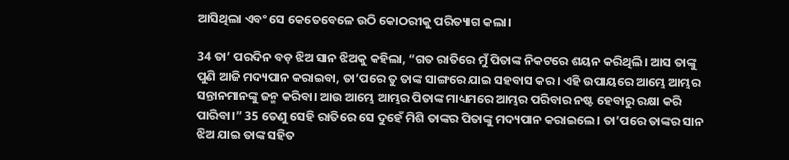ଆସିଥିଲା ଏବଂ ସେ କେତେବେଳେ ଉଠି କୋଠରୀକୁ ପରିତ୍ୟାଗ କଲା।

34 ତା’ ପରଦିନ ବଡ଼ ଝିଅ ସାନ ଝିଅକୁ କହିଲା, “ଗତ ରାତିରେ ମୁଁ ପିତାଙ୍କ ନିକଟରେ ଶୟନ କରିଥିଲି। ଆସ ତାଙ୍କୁ ପୁଣି ଆଜି ମଦ୍ୟପାନ କରାଇବା, ତା’ପରେ ତୁ ତାଙ୍କ ସାଙ୍ଗରେ ଯାଇ ସହବାସ କର। ଏହି ଉପାୟରେ ଆମ୍ଭେ ଆମ୍ଭର ସନ୍ତାନମାନଙ୍କୁ ଜନ୍ମ କରିବା। ଆଉ ଆମ୍ଭେ ଆମ୍ଭର ପିତାଙ୍କ ମାଧ୍ୟମରେ ଆମ୍ଭର ପରିବାର ନଷ୍ଟ ହେବାରୁ ରକ୍ଷା କରି ପାରିବା।” 35 ତେଣୁ ସେହି ରାତିରେ ସେ ଦୁହେଁ ମିଶି ତାଙ୍କର ପିତାଙ୍କୁ ମଦ୍ୟପାନ କରାଇଲେ। ତା’ପରେ ତାଙ୍କର ସାନ ଝିଅ ଯାଇ ତାଙ୍କ ସହିତ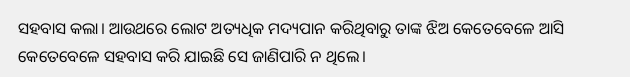ସହବାସ କଲା। ଆଉଥରେ ଲୋଟ ଅତ୍ୟଧିକ ମଦ୍ୟପାନ କରିଥିବାରୁ ତାଙ୍କ ଝିଅ କେତେବେଳେ ଆସି କେତେବେଳେ ସହବାସ କରି ଯାଇଛି ସେ ଜାଣିପାରି ନ ଥିଲେ।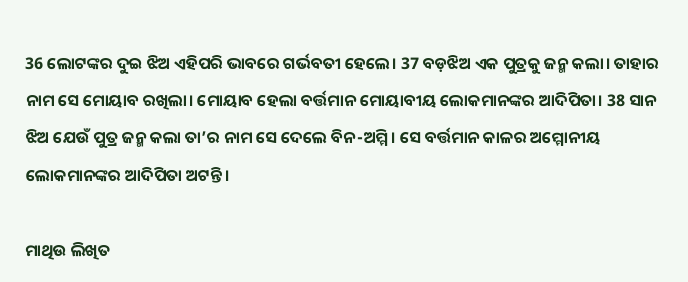36 ଲୋଟଙ୍କର ଦୁଇ ଝିଅ ଏହିପରି ଭାବରେ ଗର୍ଭବତୀ ହେଲେ। 37 ବଡ଼ଝିଅ ଏକ ପୁତ୍ରକୁ ଜନ୍ମ କଲା। ତାହାର ନାମ ସେ ମୋୟାବ ରଖିଲା। ମୋୟାବ ହେଲା ବର୍ତ୍ତମାନ ମୋୟାବୀୟ ଲୋକମାନଙ୍କର ଆଦିପିତା। 38 ସାନ ଝିଅ ଯେଉଁ ପୁତ୍ର ଜନ୍ମ କଲା ତା’ର ନାମ ସେ ଦେଲେ ବିନ-ଅମ୍ମି। ସେ ବର୍ତ୍ତମାନ କାଳର ଅମ୍ମୋନୀୟ ଲୋକମାନଙ୍କର ଆଦିପିତା ଅଟନ୍ତି।

ମାଥିଉ ଲିଖିତ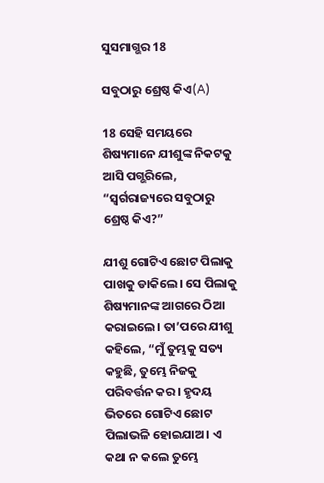ସୁସମାଗ୍ଭର 18

ସବୁଠାରୁ ଶ୍ରେଷ୍ଠ କିଏ(A)

18 ସେହି ସମୟରେ ଶିଷ୍ୟମାନେ ଯୀଶୁଙ୍କ ନିକଟକୁ ଆସି ପଗ୍ଭରିଲେ, “ସ୍ୱର୍ଗରାଜ୍ୟରେ ସବୁଠାରୁ ଶ୍ରେଷ୍ଠ କିଏ?”

ଯୀଶୁ ଗୋଟିଏ ଛୋଟ ପିଲାକୁ ପାଖକୁ ଡାକିଲେ। ସେ ପିଲାକୁ ଶିଷ୍ୟମାନଙ୍କ ଆଗରେ ଠିଆ କରାଇଲେ। ତା’ପରେ ଯୀଶୁ କହିଲେ, “ମୁଁ ତୁମ୍ଭକୁ ସତ୍ୟ କହୁଛି, ତୁମ୍ଭେ ନିଜକୁ ପରିବର୍ତ୍ତନ କର। ହୃଦୟ ଭିତରେ ଗୋଟିଏ ଛୋଟ ପିଲାଭଳି ହୋଇଯାଅ। ଏ କଥା ନ କଲେ ତୁମ୍ଭେ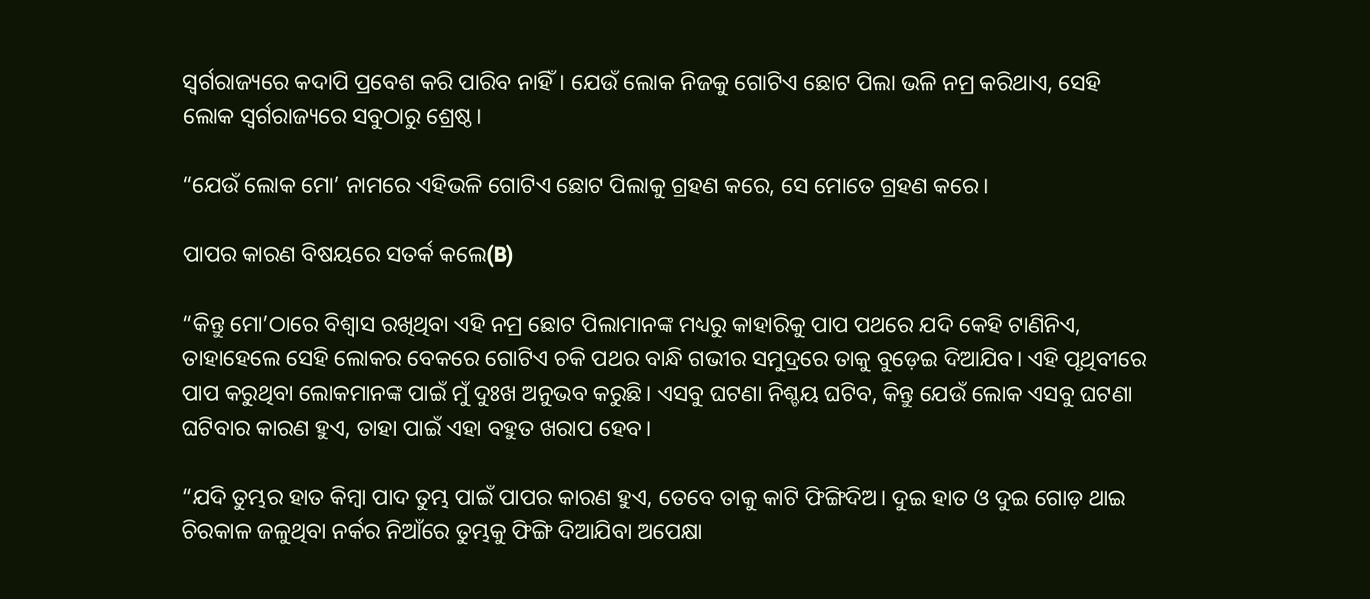ସ୍ୱର୍ଗରାଜ୍ୟରେ କଦାପି ପ୍ରବେଶ କରି ପାରିବ ନାହିଁ। ଯେଉଁ ଲୋକ ନିଜକୁ ଗୋଟିଏ ଛୋଟ ପିଲା ଭଳି ନମ୍ର କରିଥାଏ, ସେହି ଲୋକ ସ୍ୱର୍ଗରାଜ୍ୟରେ ସବୁଠାରୁ ଶ୍ରେଷ୍ଠ।

“ଯେଉଁ ଲୋକ ମୋ’ ନାମରେ ଏହିଭଳି ଗୋଟିଏ ଛୋଟ ପିଲାକୁ ଗ୍ରହଣ କରେ, ସେ ମୋତେ ଗ୍ରହଣ କରେ।

ପାପର କାରଣ ବିଷୟରେ ସତର୍କ କଲେ(B)

“କିନ୍ତୁ ମୋ’ଠାରେ ବିଶ୍ୱାସ ରଖିଥିବା ଏହି ନମ୍ର ଛୋଟ ପିଲାମାନଙ୍କ ମଧ୍ୟରୁ କାହାରିକୁ ପାପ ପଥରେ ଯଦି କେହି ଟାଣିନିଏ, ତାହାହେଲେ ସେହି ଲୋକର ବେକରେ ଗୋଟିଏ ଚକି ପଥର ବାନ୍ଧି ଗଭୀର ସମୁଦ୍ରରେ ତାକୁ ବୁଡ଼େଇ ଦିଆଯିବ। ଏହି ପୃଥିବୀରେ ପାପ କରୁଥିବା ଲୋକମାନଙ୍କ ପାଇଁ ମୁଁ ଦୁଃଖ ଅନୁଭବ କରୁଛି। ଏସବୁ ଘଟଣା ନିଶ୍ଚୟ ଘଟିବ, କିନ୍ତୁ ଯେଉଁ ଲୋକ ଏସବୁ ଘଟଣା ଘଟିବାର କାରଣ ହୁଏ, ତାହା ପାଇଁ ଏହା ବହୁତ ଖରାପ ହେବ।

“ଯଦି ତୁମ୍ଭର ହାତ କିମ୍ବା ପାଦ ତୁମ୍ଭ ପାଇଁ ପାପର କାରଣ ହୁଏ, ତେବେ ତାକୁ କାଟି ଫିଙ୍ଗିଦିଅ। ଦୁଇ ହାତ ଓ ଦୁଇ ଗୋଡ଼ ଥାଇ ଚିରକାଳ ଜଳୁଥିବା ନର୍କର ନିଆଁରେ ତୁମ୍ଭକୁ ଫିଙ୍ଗି ଦିଆଯିବା ଅପେକ୍ଷା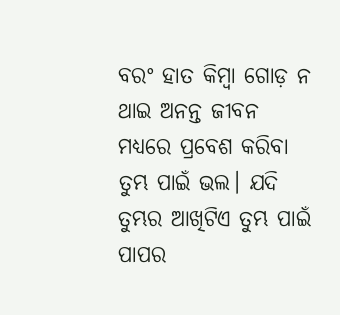ବରଂ ହାତ କିମ୍ବା ଗୋଡ଼ ନ ଥାଇ ଅନନ୍ତ ଜୀବନ ମଧ୍ୟରେ ପ୍ରବେଶ କରିବା ତୁମ୍ଭ ପାଇଁ ଭଲ। ଯଦି ତୁମ୍ଭର ଆଖିଟିଏ ତୁମ୍ଭ ପାଇଁ ପାପର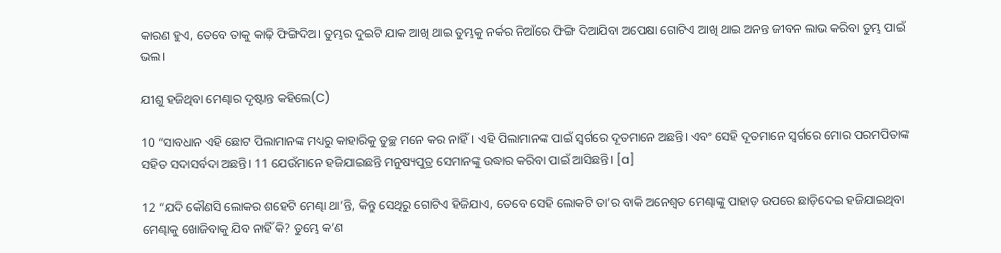କାରଣ ହୁଏ, ତେବେ ତାକୁ କାଢ଼ି ଫିଙ୍ଗିଦିଅ। ତୁମ୍ଭର ଦୁଇଟି ଯାକ ଆଖି ଥାଇ ତୁମ୍ଭକୁ ନର୍କର ନିଆଁରେ ଫିଙ୍ଗି ଦିଆଯିବା ଅପେକ୍ଷା ଗୋଟିଏ ଆଖି ଥାଇ ଅନନ୍ତ ଜୀବନ ଲାଭ କରିବା ତୁମ୍ଭ ପାଇଁ ଭଲ।

ଯୀଶୁ ହଜିଥିବା ମେଣ୍ଢାର ଦୃଷ୍ଟାନ୍ତ କହିଲେ(C)

10 “ସାବଧାନ ଏହି ଛୋଟ ପିଲାମାନଙ୍କ ମଧ୍ୟରୁ କାହାରିକୁ ତୁଚ୍ଛ ମନେ କର ନାହିଁ। ଏହି ପିଲାମାନଙ୍କ ପାଇଁ ସ୍ୱର୍ଗରେ ଦୂତମାନେ ଅଛନ୍ତି। ଏବଂ ସେହି ଦୂତମାନେ ସ୍ୱର୍ଗରେ ମୋର ପରମପିତାଙ୍କ ସହିତ ସଦାସର୍ବଦା ଅଛନ୍ତି। 11 ଯେଉଁମାନେ ହଜିଯାଇଛନ୍ତି ମନୁଷ୍ୟପୁତ୍ର ସେମାନଙ୍କୁ ଉଦ୍ଧାର କରିବା ପାଇଁ ଆସିଛନ୍ତି। [a]

12 “ଯଦି କୌଣସି ଲୋକର ଶହେଟି ମେଣ୍ଢା ଥା’ନ୍ତି, କିନ୍ତୁ ସେଥିରୁ ଗୋଟିଏ ହିଜିଯାଏ, ତେବେ ସେହି ଲୋକଟି ତା’ର ବାକି ଅନେଶ୍ୱତ ମେଣ୍ଢାଙ୍କୁ ପାହାଡ଼ ଉପରେ ଛାଡ଼ିଦେଇ ହଜିଯାଇଥିବା ମେଣ୍ଢାକୁ ଖୋଜିବାକୁ ଯିବ ନାହିଁ କି? ତୁମ୍ଭେ କ’ଣ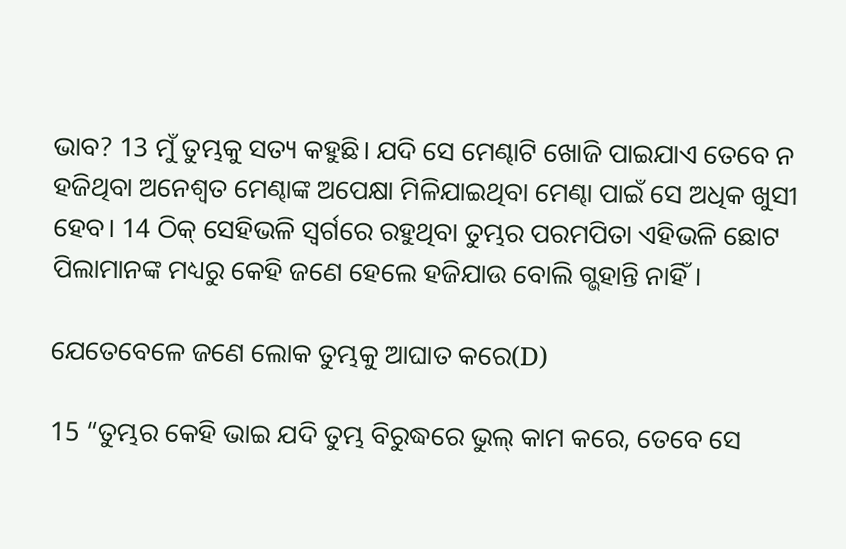ଭାବ? 13 ମୁଁ ତୁମ୍ଭକୁ ସତ୍ୟ କହୁଛି। ଯଦି ସେ ମେଣ୍ଢାଟି ଖୋଜି ପାଇଯାଏ ତେବେ ନ ହଜିଥିବା ଅନେଶ୍ୱତ ମେଣ୍ଢାଙ୍କ ଅପେକ୍ଷା ମିଳିଯାଇଥିବା ମେଣ୍ଢା ପାଇଁ ସେ ଅଧିକ ଖୁସୀ ହେବ। 14 ଠି‌କ୍‌ ସେହିଭଳି ସ୍ୱର୍ଗରେ ରହୁଥିବା ତୁମ୍ଭର ପରମପିତା ଏହିଭଳି ଛୋଟ ପିଲାମାନଙ୍କ ମଧ୍ୟରୁ କେହି ଜଣେ ହେଲେ ହଜିଯାଉ ବୋଲି ଗ୍ଭହାନ୍ତି ନାହିଁ।

ଯେତେବେଳେ ଜଣେ ଲୋକ ତୁମ୍ଭକୁ ଆଘାତ କରେ(D)

15 “ତୁମ୍ଭର କେହି ଭାଇ ଯଦି ତୁମ୍ଭ ବିରୁଦ୍ଧରେ ଭୁଲ୍ କାମ କରେ, ତେବେ ସେ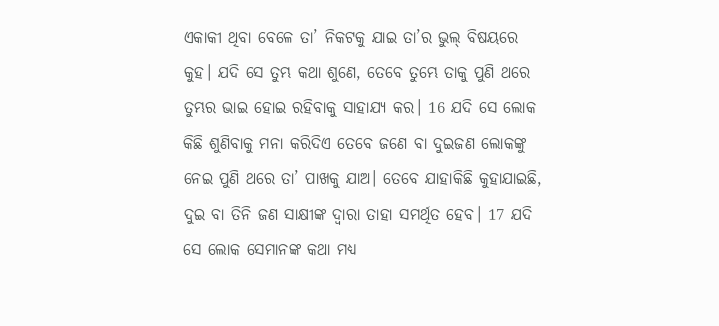ଏକାକୀ ଥିବା ବେଳେ ତା’ ନିକଟକୁ ଯାଇ ତା’ର ଭୁଲ୍ ବିଷୟରେ କୁହ। ଯଦି ସେ ତୁମ୍ଭ କଥା ଶୁଣେ, ତେବେ ତୁମ୍ଭେ ତାକୁ ପୁଣି ଥରେ ତୁମ୍ଭର ଭାଇ ହୋଇ ରହିବାକୁ ସାହାଯ୍ୟ କର। 16 ଯଦି ସେ ଲୋକ କିଛି ଶୁଣିବାକୁ ମନା କରିଦିଏ ତେବେ ଜଣେ ବା ଦୁଇଜଣ ଲୋକଙ୍କୁ ନେଇ ପୁଣି ଥରେ ତା’ ପାଖକୁ ଯାଅ। ତେବେ ଯାହାକିଛି କୁହାଯାଇଛି, ଦୁଇ ବା ତିନି ଜଣ ସାକ୍ଷୀଙ୍କ ଦ୍ୱାରା ତାହା ସମର୍ଥିତ ହେବ। 17 ଯଦି ସେ ଲୋକ ସେମାନଙ୍କ କଥା ମଧ୍ୟ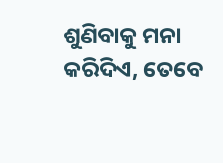ଶୁଣିବାକୁ ମନା କରିଦିଏ, ତେବେ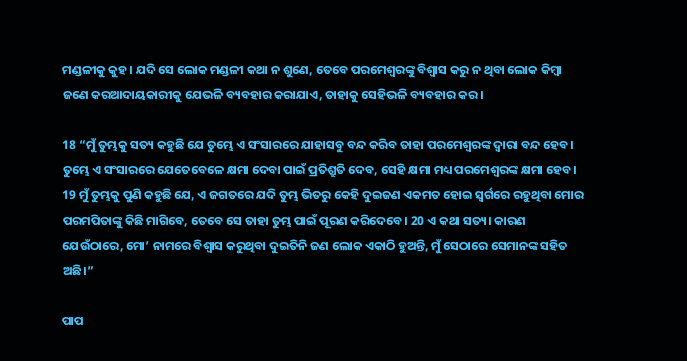ମଣ୍ଡଳୀକୁ କୁହ। ଯଦି ସେ ଲୋକ ମଣ୍ଡଳୀ କଥା ନ ଶୁଣେ, ତେବେ ପରମେଶ୍ୱରଙ୍କୁ ବିଶ୍ୱାସ କରୁ ନ ଥିବା ଲୋକ କିମ୍ବା ଜଣେ କରଆଦାୟକାରୀକୁ ଯେଭଳି ବ୍ୟବହାର କରାଯାଏ, ତାହାକୁ ସେହିଭଳି ବ୍ୟବହାର କର।

18 “ମୁଁ ତୁମ୍ଭକୁ ସତ୍ୟ କହୁଛି ଯେ ତୁମ୍ଭେ ଏ ସଂସାରରେ ଯାହାସବୁ ବନ୍ଦ କରିବ ତାହା ପରମେଶ୍ୱରଙ୍କ ଦ୍ୱାରା ବନ୍ଦ ହେବ। ତୁମ୍ଭେ ଏ ସଂସାରରେ ଯେତେବେଳେ କ୍ଷମା ଦେବା ପାଇଁ ପ୍ରତିଶ୍ରୁତି ଦେବ, ସେହି କ୍ଷମା ମଧ୍ୟ ପରମେଶ୍ୱରଙ୍କ କ୍ଷମା ହେବ। 19 ମୁଁ ତୁମ୍ଭକୁ ପୁଣି କହୁଛି ଯେ, ଏ ଜଗତରେ ଯଦି ତୁମ୍ଭ ଭିତରୁ କେହି ଦୁଇଜଣ ଏକମତ ହୋଇ ସ୍ୱର୍ଗରେ ରହୁଥିବା ମୋର ପରମପିତାଙ୍କୁ କିଛି ମାଗିବେ, ତେବେ ସେ ତାହା ତୁମ୍ଭ ପାଇଁ ପୂରଣ କରିଦେବେ। 20 ଏ କଥା ସତ୍ୟ। କାରଣ ଯେଉଁଠାରେ, ମୋ’ ନାମରେ ବିଶ୍ୱାସ କରୁଥିବା ଦୁଇତିନି ଜଣ ଲୋକ ଏକାଠି ହୁଅନ୍ତି, ମୁଁ ସେଠାରେ ସେମାନଙ୍କ ସହିତ ଅଛି।”

ପାପ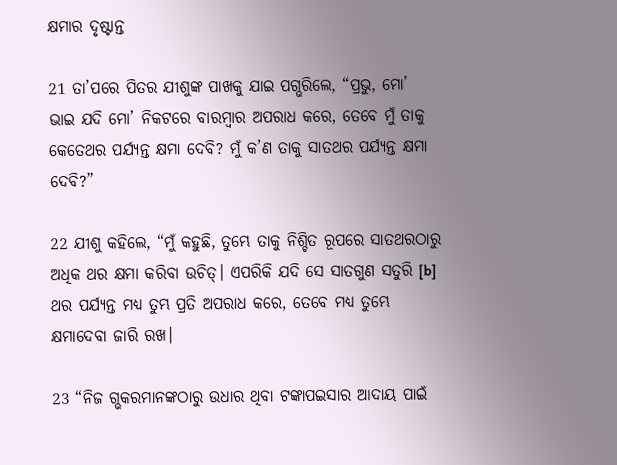କ୍ଷମାର ଦୃଷ୍ଟାନ୍ତ

21 ତା’ପରେ ପିତର ଯୀଶୁଙ୍କ ପାଖକୁ ଯାଇ ପଗ୍ଭରିଲେ, “ପ୍ରଭୁ, ମୋ’ ଭାଇ ଯଦି ମୋ’ ନିକଟରେ ବାରମ୍ବାର ଅପରାଧ କରେ, ତେବେ ମୁଁ ତାକୁ କେତେଥର ପର୍ଯ୍ୟନ୍ତ କ୍ଷମା ଦେବି? ମୁଁ କ’ଣ ତାକୁ ସାତଥର ପର୍ଯ୍ୟନ୍ତ କ୍ଷମା ଦେବି?”

22 ଯୀଶୁ କହିଲେ, “ମୁଁ କହୁଛି, ତୁମ୍ଭେ ତାକୁ ନିଶ୍ଚିତ ରୂପରେ ସାତଥରଠାରୁ ଅଧିକ ଥର କ୍ଷମା କରିବା ଉଚିତ୍। ଏପରିକି ଯଦି ସେ ସାତଗୁଣ ସତୁରି [b] ଥର ପର୍ଯ୍ୟନ୍ତ ମଧ୍ୟ ତୁମ୍ଭ ପ୍ରତି ଅପରାଧ କରେ, ତେବେ ମଧ୍ୟ ତୁମ୍ଭେ କ୍ଷମାଦେବା ଜାରି ରଖ।

23 “ନିଜ ଗ୍ଭକରମାନଙ୍କଠାରୁ ଉଧାର ଥିବା ଟଙ୍କାପଇସାର ଆଦାୟ ପାଇଁ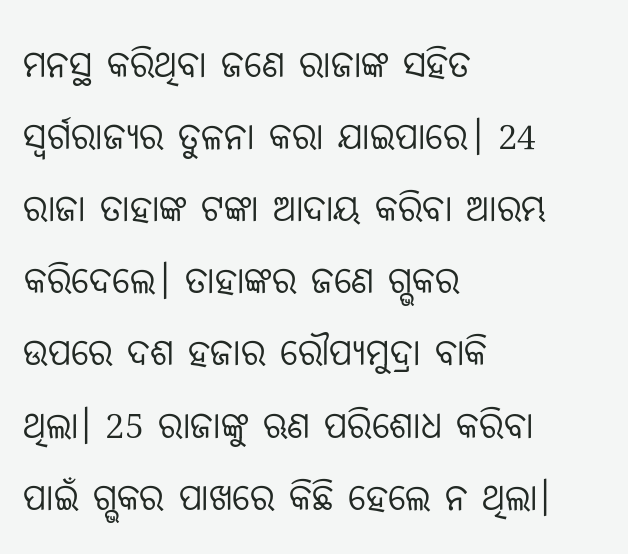ମନସ୍ଥ କରିଥିବା ଜଣେ ରାଜାଙ୍କ ସହିତ ସ୍ୱର୍ଗରାଜ୍ୟର ତୁଳନା କରା ଯାଇପାରେ। 24 ରାଜା ତାହାଙ୍କ ଟଙ୍କା ଆଦାୟ କରିବା ଆରମ୍ଭ କରିଦେଲେ। ତାହାଙ୍କର ଜଣେ ଗ୍ଭକର ଉପରେ ଦଶ ହଜାର ରୌପ୍ୟମୁଦ୍ରା ବାକି ଥିଲା। 25 ରାଜାଙ୍କୁ ଋଣ ପରିଶୋଧ କରିବା ପାଇଁ ଗ୍ଭକର ପାଖରେ କିଛି ହେଲେ ନ ଥିଲା।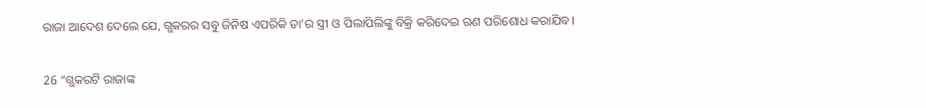ରାଜା ଆଦେଶ ଦେଲେ ଯେ, ଗ୍ଭକରର ସବୁ ଜିନିଷ ଏପରିକି ତା’ର ସ୍ତ୍ରୀ ଓ ପିଲାପିଲିଙ୍କୁ ବିକ୍ରି କରିଦେଇ ଋଣ ପରିଶୋଧ କରାଯିବ।

26 “ଗ୍ଭକରଟି ରାଜାଙ୍କ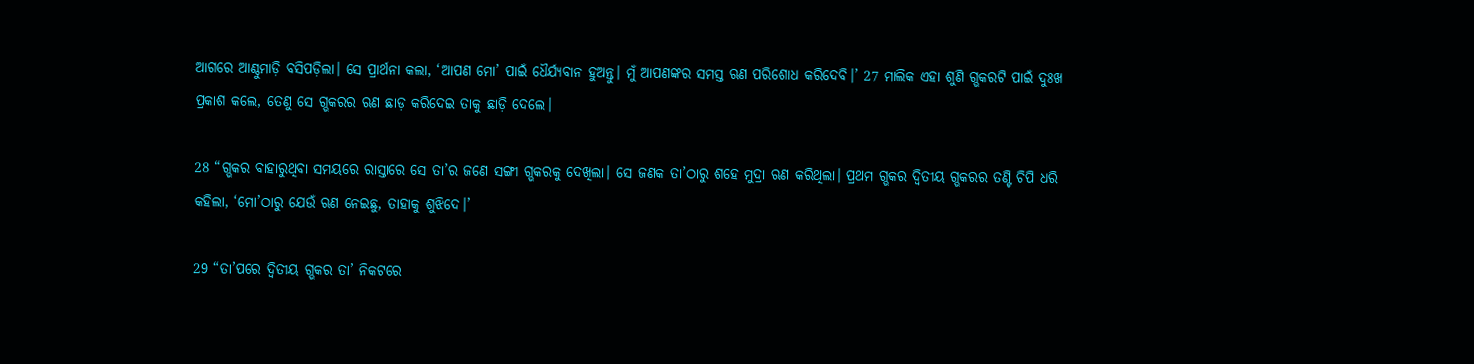ଆଗରେ ଆଣ୍ଠୁମାଡ଼ି ବସିପଡ଼ିଲା। ସେ ପ୍ରାର୍ଥନା କଲା, ‘ଆପଣ ମୋ’ ପାଇଁ ଧୈର୍ଯ୍ୟବାନ ହୁଅନ୍ତୁ। ମୁଁ ଆପଣଙ୍କର ସମସ୍ତ ଋଣ ପରିଶୋଧ କରିଦେବି।’ 27 ମାଲିକ ଏହା ଶୁଣି ଗ୍ଭକରଟି ପାଇଁ ଦୁଃଖ ପ୍ରକାଶ କଲେ, ତେଣୁ ସେ ଗ୍ଭକରର ଋଣ ଛାଡ଼ କରିଦେଇ ତାକୁ ଛାଡ଼ି ଦେଲେ।

28 “ଗ୍ଭକର ବାହାରୁଥିବା ସମୟରେ ରାସ୍ତାରେ ସେ ତା’ର ଜଣେ ସଙ୍ଗୀ ଗ୍ଭକରକୁ ଦେଖିଲା। ସେ ଜଣକ ତା’ଠାରୁ ଶହେ ମୁଦ୍ରା ଋଣ କରିଥିଲା। ପ୍ରଥମ ଗ୍ଭକର ଦ୍ୱିତୀୟ ଗ୍ଭକରର ତଣ୍ଟି ଚିପି ଧରି କହିଲା, ‘ମୋ’ଠାରୁ ଯେଉଁ ଋଣ ନେଇଛୁ, ତାହାକୁ ଶୁଝିଦେ।’

29 “ତା’ପରେ ଦ୍ୱିତୀୟ ଗ୍ଭକର ତା’ ନିକଟରେ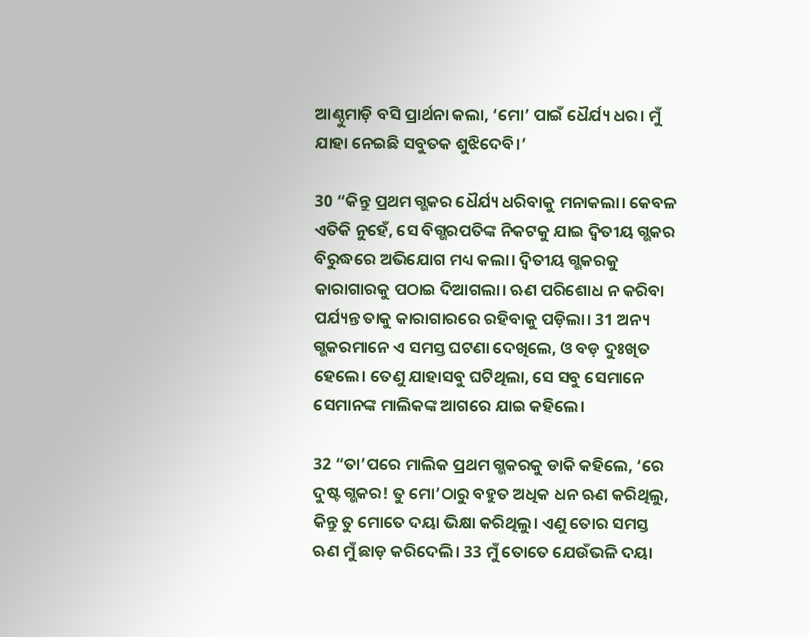ଆଣ୍ଠୁମାଡ଼ି ବସି ପ୍ରାର୍ଥନା କଲା, ‘ମୋ’ ପାଇଁ ଧୈର୍ଯ୍ୟ ଧର। ମୁଁ ଯାହା ନେଇଛି ସବୁତକ ଶୁଝିଦେବି।’

30 “କିନ୍ତୁ ପ୍ରଥମ ଗ୍ଭକର ଧୈର୍ଯ୍ୟ ଧରିବାକୁ ମନାକଲା। କେବଳ ଏତିକି ନୁହେଁ, ସେ ବିଗ୍ଭରପତିଙ୍କ ନିକଟକୁ ଯାଇ ଦ୍ୱିତୀୟ ଗ୍ଭକର ବିରୁଦ୍ଧରେ ଅଭିଯୋଗ ମଧ୍ୟ କଲା। ଦ୍ୱିତୀୟ ଗ୍ଭକରକୁ କାରାଗାରକୁ ପଠାଇ ଦିଆଗଲା। ଋଣ ପରିଶୋଧ ନ କରିବା ପର୍ଯ୍ୟନ୍ତ ତାକୁ କାରାଗାରରେ ରହିବାକୁ ପଡ଼ିଲା। 31 ଅନ୍ୟ ଗ୍ଭକରମାନେ ଏ ସମସ୍ତ ଘଟଣା ଦେଖିଲେ, ଓ ବଡ଼ ଦୁଃଖିତ ହେଲେ। ତେଣୁ ଯାହାସବୁ ଘଟିଥିଲା, ସେ ସବୁ ସେମାନେ ସେମାନଙ୍କ ମାଲିକଙ୍କ ଆଗରେ ଯାଇ କହିଲେ।

32 “ତା’ପରେ ମାଲିକ ପ୍ରଥମ ଗ୍ଭକରକୁ ଡାକି କହିଲେ, ‘ରେ ଦୁଷ୍ଟ ଗ୍ଭକର! ତୁ ମୋ’ଠାରୁ ବହୁତ ଅଧିକ ଧନ ଋଣ କରିଥିଲୁ, କିନ୍ତୁ ତୁ ମୋତେ ଦୟା ଭିକ୍ଷା କରିଥିଲୁ। ଏଣୁ ତୋର ସମସ୍ତ ଋଣ ମୁଁ ଛାଡ଼ କରିଦେଲି। 33 ମୁଁ ତୋତେ ଯେଉଁଭଳି ଦୟା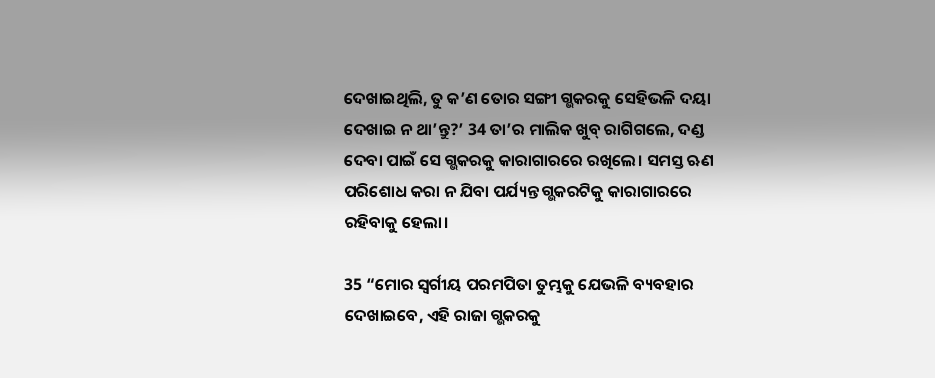ଦେଖାଇଥିଲି, ତୁ କ’ଣ ତୋର ସଙ୍ଗୀ ଗ୍ଭକରକୁ ସେହିଭଳି ଦୟା ଦେଖାଇ ନ ଥା’ନ୍ତୁ?’ 34 ତା’ର ମାଲିକ ଖୁବ୍ ରାଗିଗଲେ, ଦଣ୍ଡ ଦେବା ପାଇଁ ସେ ଗ୍ଭକରକୁ କାରାଗାରରେ ରଖିଲେ। ସମସ୍ତ ଋଣ ପରିଶୋଧ କରା ନ ଯିବା ପର୍ଯ୍ୟନ୍ତ ଗ୍ଭକରଟିକୁ କାରାଗାରରେ ରହିବାକୁ ହେଲା।

35 “ମୋର ସ୍ୱର୍ଗୀୟ ପରମପିତା ତୁମ୍ଭକୁ ଯେଭଳି ବ୍ୟବହାର ଦେଖାଇବେ, ଏହି ରାଜା ଗ୍ଭକରକୁ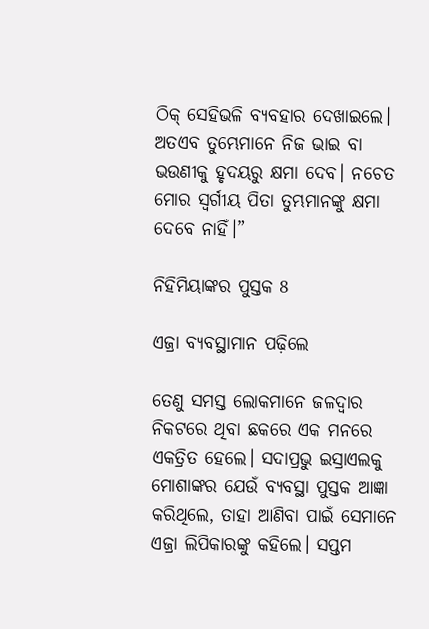ଠି‌କ୍‌ ସେହିଭଳି ବ୍ୟବହାର ଦେଖାଇଲେ। ଅତଏବ ତୁମ୍ଭେମାନେ ନିଜ ଭାଇ ବା ଭଉଣୀକୁ ହୃଦୟରୁ କ୍ଷମା ଦେବ। ନଚେତ ମୋର ସ୍ୱର୍ଗୀୟ ପିତା ତୁମ୍ଭମାନଙ୍କୁ କ୍ଷମା ଦେବେ ନାହିଁ।”

ନିହିମିୟାଙ୍କର ପୁସ୍ତକ 8

ଏଜ୍ରା ବ୍ୟବସ୍ଥାମାନ ପଢ଼ିଲେ

ତେଣୁ ସମସ୍ତ ଲୋକମାନେ ଜଳଦ୍ୱାର ନିକଟରେ ଥିବା ଛକରେ ଏକ ମନରେ ଏକତ୍ରିତ ହେଲେ। ସଦାପ୍ରଭୁ ଇସ୍ରାଏଲକୁ ମୋଶାଙ୍କର ଯେଉଁ ବ୍ୟବସ୍ଥା ପୁସ୍ତକ ଆଜ୍ଞା କରିଥିଲେ, ତାହା ଆଣିବା ପାଇଁ ସେମାନେ ଏଜ୍ରା ଲିପିକାରଙ୍କୁ କହିଲେ। ସପ୍ତମ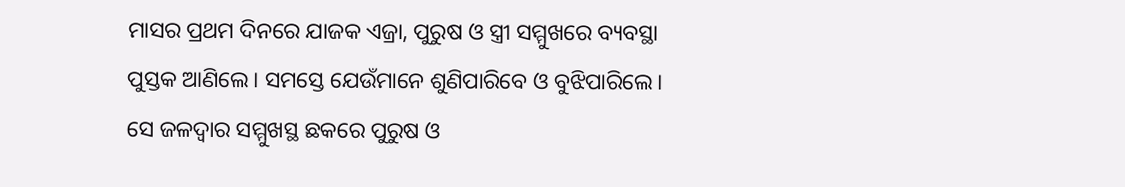ମାସର ପ୍ରଥମ ଦିନରେ ଯାଜକ ଏଜ୍ରା, ପୁରୁଷ ଓ ସ୍ତ୍ରୀ ସମ୍ମୁଖରେ ବ୍ୟବସ୍ଥା ପୁସ୍ତକ ଆଣିଲେ। ସମସ୍ତେ ଯେଉଁମାନେ ଶୁଣିପାରିବେ ଓ ବୁଝିପାରିଲେ। ସେ ଜଳଦ୍ୱାର ସମ୍ମୁଖସ୍ଥ ଛକରେ ପୁରୁଷ ଓ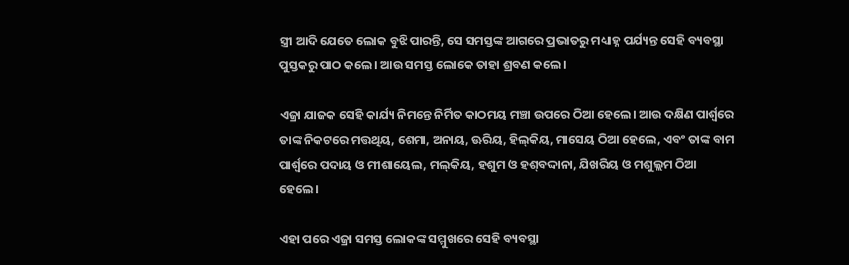ସ୍ତ୍ରୀ ଆଦି ଯେତେ ଲୋକ ବୁଝି ପାରନ୍ତି, ସେ ସମସ୍ତଙ୍କ ଆଗରେ ପ୍ରଭାତରୁ ମଧ୍ୟାହ୍ନ ପର୍ଯ୍ୟନ୍ତ ସେହି ବ୍ୟବସ୍ଥା ପୁସ୍ତକରୁ ପାଠ କଲେ। ଆଉ ସମସ୍ତ ଲୋକେ ତାହା ଶ୍ରବଣ କଲେ।

ଏଜ୍ରା ଯାଜକ ସେହି କାର୍ଯ୍ୟ ନିମନ୍ତେ ନିର୍ମିତ କାଠମୟ ମଞ୍ଚା ଉପରେ ଠିଆ ହେଲେ। ଆଉ ଦକ୍ଷିଣ ପାର୍ଶ୍ୱରେ ତାଙ୍କ ନିକଟରେ ମତ୍ତଥିୟ, ଶେମା, ଅନାୟ, ଊରିୟ, ହି‌ଲ୍‌‌‌କିୟ, ମାସେୟ ଠିଆ ହେଲେ, ଏବଂ ତାଙ୍କ ବାମ ପାର୍ଶ୍ୱରେ ପଦାୟ ଓ ମୀଶାୟେଲ, ମ‌‌‌‌ଲ୍‌‌‌‌‌‌‌କିୟ, ହଶୁମ ଓ ହ‌ଶ୍‌ବଦ୍ଦାନା, ଯିଖରିୟ ଓ ମଶୁଲ୍ଲମ ଠିଆ ହେଲେ।

ଏହା ପରେ ଏଜ୍ରା ସମସ୍ତ ଲୋକଙ୍କ ସମ୍ମୁଖରେ ସେହି ବ୍ୟବସ୍ଥା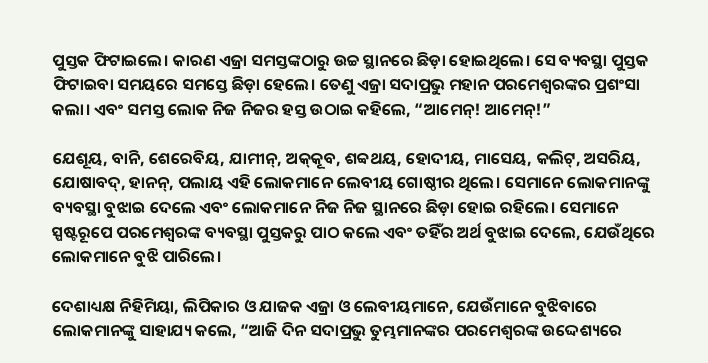ପୁସ୍ତକ ଫିଟାଇଲେ। କାରଣ ଏଜ୍ରା ସମସ୍ତଙ୍କଠାରୁ ଉଚ୍ଚ ସ୍ଥାନରେ ଛିଡ଼ା ହୋଇଥିଲେ। ସେ ବ୍ୟବସ୍ଥା ପୁସ୍ତକ ଫିଟାଇବା ସମୟରେ ସମସ୍ତେ ଛିଡ଼ା ହେଲେ। ତେଣୁ ଏଜ୍ରା ସଦାପ୍ରଭୁ ମହାନ ପରମେଶ୍ୱରଙ୍କର ପ୍ରଶଂସା କଲା। ଏବଂ ସମସ୍ତ ଲୋକ ନିଜ ନିଜର ହସ୍ତ ଉଠାଇ କହିଲେ, “ଆମେନ୍! ଆମେନ୍!”

ଯେଶୂୟ, ବାନି, ଶେରେବିୟ, ଯାମୀନ୍, ଅ‌କ୍‌କୂବ, ଶବ୍ବଥୟ, ହୋଦୀୟ, ମାସେୟ, କଲିଟ୍, ଅସରିୟ, ଯୋଷାବଦ୍, ହାନନ୍, ପଲାୟ ଏହି ଲୋକମାନେ ଲେବୀୟ ଗୋଷ୍ଠୀର ଥିଲେ। ସେମାନେ ଲୋକମାନଙ୍କୁ ବ୍ୟବସ୍ଥା ବୁଝାଇ ଦେଲେ ଏବଂ ଲୋକମାନେ ନିଜ ନିଜ ସ୍ଥାନରେ ଛିଡ଼ା ହୋଇ ରହିଲେ। ସେମାନେ ସ୍ପଷ୍ଟରୂପେ ପରମେଶ୍ୱରଙ୍କ ବ୍ୟବସ୍ଥା ପୁସ୍ତକରୁ ପାଠ କଲେ ଏବଂ ତହିଁର ଅର୍ଥ ବୁଝାଇ ଦେଲେ, ଯେଉଁଥିରେ ଲୋକମାନେ ବୁଝି ପାରିଲେ।

ଦେଶାଧ୍ୟକ୍ଷ ନିହିମିୟା, ଲିପିକାର ଓ ଯାଜକ ଏଜ୍ରା ଓ ଲେବୀୟମାନେ, ଯେଉଁମାନେ ବୁଝିବାରେ ଲୋକମାନଙ୍କୁ ସାହାଯ୍ୟ କଲେ, “ଆଜି ଦିନ ସଦାପ୍ରଭୁ ତୁମ୍ଭମାନଙ୍କର ପରମେଶ୍ୱରଙ୍କ ଉଦ୍ଦେଶ୍ୟରେ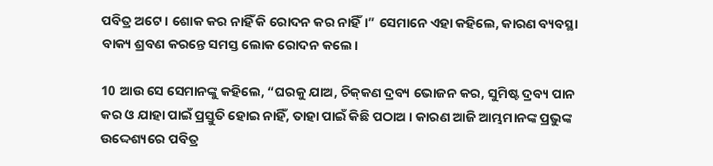ପବିତ୍ର ଅଟେ। ଶୋକ କର ନାହିଁ କି ରୋଦନ କର ନାହିଁ।” ସେମାନେ ଏହା କହିଲେ, କାରଣ ବ୍ୟବସ୍ଥା ବାକ୍ୟ ଶ୍ରବଣ କରନ୍ତେ ସମସ୍ତ ଲୋକ ରୋଦନ କଲେ।

10 ଆଉ ସେ ସେମାନଙ୍କୁ କହିଲେ, “ଘରକୁ ଯାଅ, ଚି‌କ୍‌କଣ ଦ୍ରବ୍ୟ ଭୋଜନ କର, ସୁମିଷ୍ଟ ଦ୍ରବ୍ୟ ପାନ କର ଓ ଯାହା ପାଇଁ ପ୍ରସ୍ତୁତି ହୋଇ ନାହିଁ, ତାହା ପାଇଁ କିଛି ପଠାଅ। କାରଣ ଆଜି ଆମ୍ଭମାନଙ୍କ ପ୍ରଭୁଙ୍କ ଉଦ୍ଦେଶ୍ୟରେ ପବିତ୍ର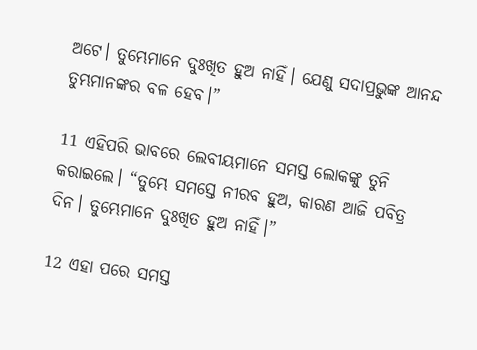ଅଟେ। ତୁମ୍ଭେମାନେ ଦୁଃଖିତ ହୁଅ ନାହିଁ। ଯେଣୁ ସଦାପ୍ରଭୁଙ୍କ ଆନନ୍ଦ ତୁମ୍ଭମାନଙ୍କର ବଳ ହେବ।”

11 ଏହିପରି ଭାବରେ ଲେବୀୟମାନେ ସମସ୍ତ ଲୋକଙ୍କୁ ତୁନି କରାଇଲେ। “ତୁମ୍ଭେ ସମସ୍ତେ ନୀରବ ହୁଅ, କାରଣ ଆଜି ପବିତ୍ର ଦିନ। ତୁମ୍ଭେମାନେ ଦୁଃଖିତ ହୁଅ ନାହିଁ।”

12 ଏହା ପରେ ସମସ୍ତ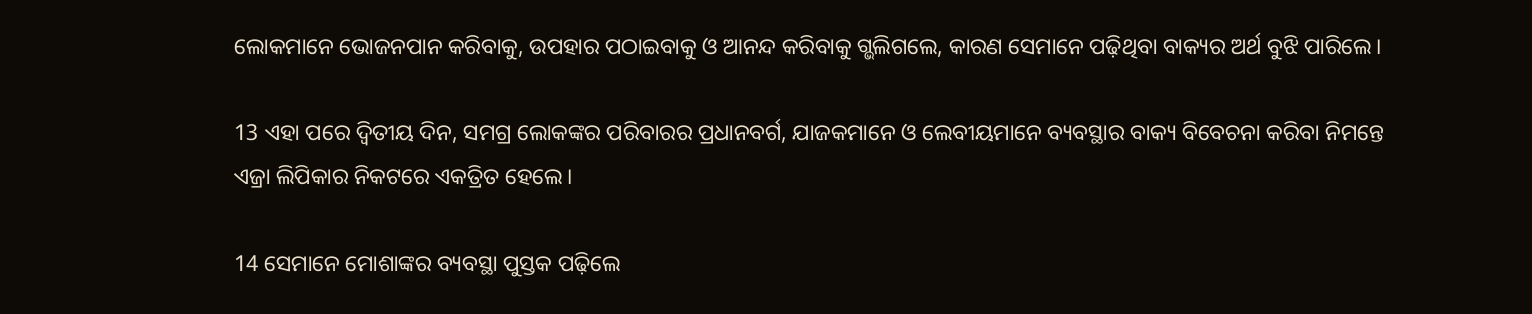ଲୋକମାନେ ଭୋଜନପାନ କରିବାକୁ, ଉପହାର ପଠାଇବାକୁ ଓ ଆନନ୍ଦ କରିବାକୁ ଗ୍ଭଲିଗଲେ, କାରଣ ସେମାନେ ପଢ଼ିଥିବା ବାକ୍ୟର ଅର୍ଥ ବୁଝି ପାରିଲେ।

13 ଏହା ପରେ ଦ୍ୱିତୀୟ ଦିନ, ସମଗ୍ର ଲୋକଙ୍କର ପରିବାରର ପ୍ରଧାନବର୍ଗ, ଯାଜକମାନେ ଓ ଲେବୀୟମାନେ ବ୍ୟବସ୍ଥାର ବାକ୍ୟ ବିବେଚନା କରିବା ନିମନ୍ତେ ଏଜ୍ରା ଲିପିକାର ନିକଟରେ ଏକତ୍ରିତ ହେଲେ।

14 ସେମାନେ ମୋଶାଙ୍କର ବ୍ୟବସ୍ଥା ପୁସ୍ତକ ପଢ଼ିଲେ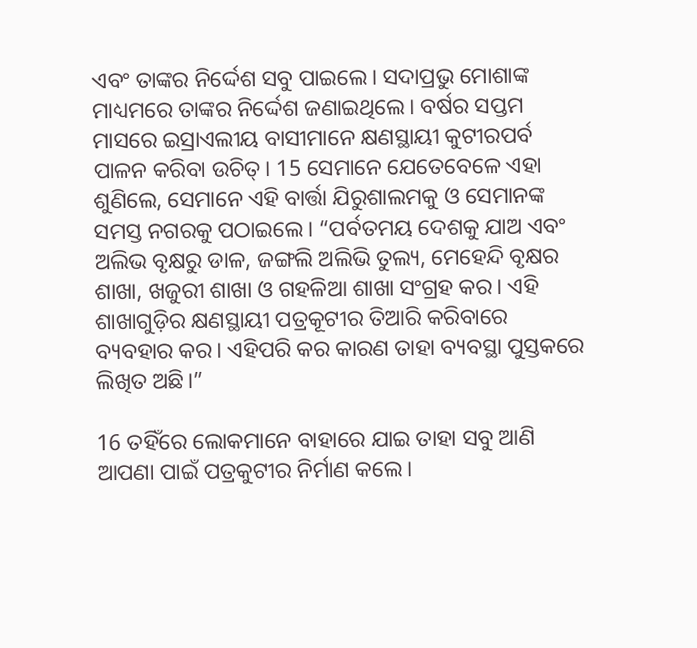ଏବଂ ତାଙ୍କର ନିର୍ଦ୍ଦେଶ ସବୁ ପାଇଲେ। ସଦାପ୍ରଭୁ ମୋଶାଙ୍କ ମାଧ୍ୟମରେ ତାଙ୍କର ନିର୍ଦ୍ଦେଶ ଜଣାଇଥିଲେ। ବର୍ଷର ସପ୍ତମ ମାସରେ ଇସ୍ରାଏଲୀୟ ବାସୀମାନେ କ୍ଷଣସ୍ଥାୟୀ କୁଟୀରପର୍ବ ପାଳନ କରିବା ଉଚିତ୍। 15 ସେମାନେ ଯେତେବେଳେ ଏହା ଶୁଣିଲେ, ସେମାନେ ଏହି ବାର୍ତ୍ତା ଯିରୁଶାଲମକୁ ଓ ସେମାନଙ୍କ ସମସ୍ତ ନଗରକୁ ପଠାଇଲେ। “ପର୍ବତମୟ ଦେଶକୁ ଯାଅ ଏବଂ ଅଲିଭ ବୃକ୍ଷରୁ ଡାଳ, ଜଙ୍ଗଲି ଅଲିଭି ତୁଲ୍ୟ, ମେହେନ୍ଦି ବୃକ୍ଷର ଶାଖା, ଖଜୁରୀ ଶାଖା ଓ ଗହଳିଆ ଶାଖା ସଂଗ୍ରହ କର। ଏହି ଶାଖାଗୁଡ଼ିର କ୍ଷଣସ୍ଥାୟୀ ପତ୍ରକୂଟୀର ତିଆରି କରିବାରେ ବ୍ୟବହାର କର। ଏହିପରି କର କାରଣ ତାହା ବ୍ୟବସ୍ଥା ପୁସ୍ତକରେ ଲିଖିତ ଅଛି।”

16 ତହିଁରେ ଲୋକମାନେ ବାହାରେ ଯାଇ ତାହା ସବୁ ଆଣି ଆପଣା ପାଇଁ ପତ୍ରକୁଟୀର ନିର୍ମାଣ କଲେ।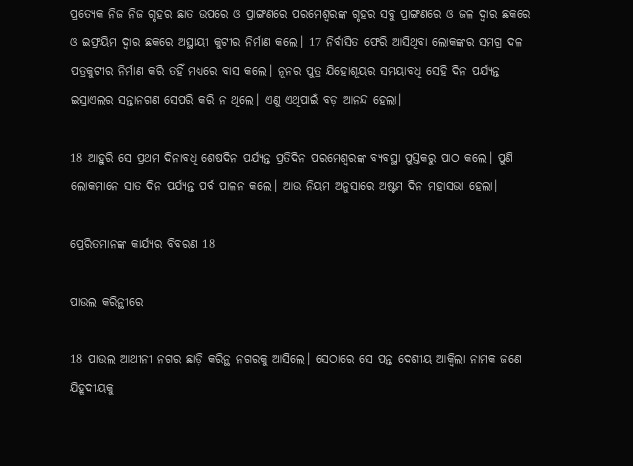ପ୍ରତ୍ୟେକ ନିଜ ନିଜ ଗୃହର ଛାତ ଉପରେ ଓ ପ୍ରାଙ୍ଗଣରେ ପରମେଶ୍ୱରଙ୍କ ଗୃହର ସବୁ ପ୍ରାଙ୍ଗଣରେ ଓ ଜଳ ଦ୍ୱାର ଛକରେ ଓ ଇଫ୍ରୟିମ ଦ୍ୱାର ଛକରେ ଅସ୍ଥାୟୀ କୁଟୀର ନିର୍ମାଣ କଲେ। 17 ନିର୍ବାସିତ ଫେରି ଆସିଥିବା ଲୋକଙ୍କର ସମଗ୍ର ଦଳ ପତ୍ରକୁଟୀର ନିର୍ମାଣ କରି ତହିଁ ମଧ୍ୟରେ ବାସ କଲେ। ନୂନର ପୁତ୍ର ଯିହୋଶୂୟର ସମୟାବଧି ସେହି ଦିନ ପର୍ଯ୍ୟନ୍ତ ଇସ୍ରାଏଲର ସନ୍ତାନଗଣ ସେପରି କରି ନ ଥିଲେ। ଏଣୁ ଏଥିପାଇଁ ବଡ଼ ଆନନ୍ଦ ହେଲା।

18 ଆହୁରି ସେ ପ୍ରଥମ ଦିନାବଧି ଶେଷଦିନ ପର୍ଯ୍ୟନ୍ତ ପ୍ରତିଦିନ ପରମେଶ୍ୱରଙ୍କ ବ୍ୟବସ୍ଥା ପୁସ୍ତକରୁ ପାଠ କଲେ। ପୁଣି ଲୋକମାନେ ସାତ ଦିନ ପର୍ଯ୍ୟନ୍ତ ପର୍ବ ପାଳନ କଲେ। ଆଉ ନିୟମ ଅନୁସାରେ ଅଷ୍ଟମ ଦିନ ମହାସଭା ହେଲା।

ପ୍ରେରିତମାନଙ୍କ କାର୍ଯ୍ୟର ବିବରଣ 18

ପାଉଲ କରିନ୍ଥୀରେ

18 ପାଉଲ ଆଥୀନୀ ନଗର ଛାଡ଼ି କରିନ୍ଥ ନଗରକୁ ଆସିଲେ। ସେଠାରେ ସେ ପନ୍ତ ଦେଶୀୟ ଆକ୍ୱିଲା ନାମକ ଜଣେ ଯିହୂଦୀୟକୁ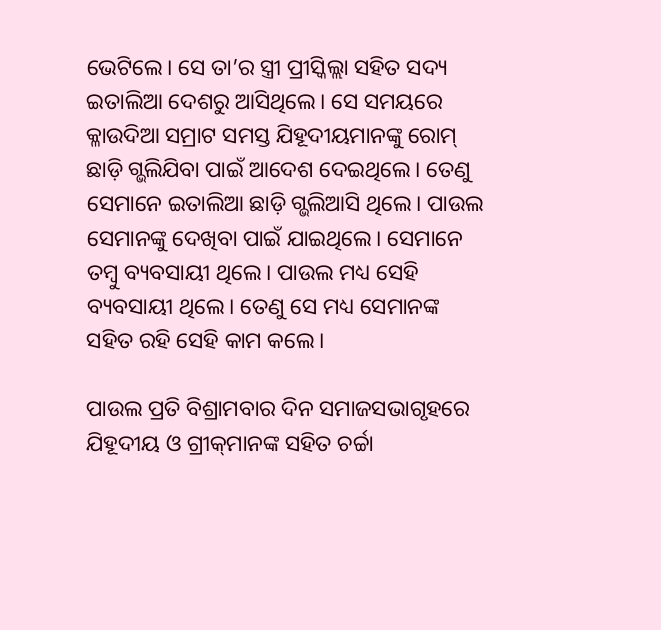ଭେଟିଲେ। ସେ ତା’ର ସ୍ତ୍ରୀ ପ୍ରୀସ୍କିଲ୍ଲା ସହିତ ସଦ୍ୟ ଇତାଲିଆ ଦେଶରୁ ଆସିଥିଲେ। ସେ ସମୟରେ କ୍ଳାଉଦିଆ ସମ୍ରାଟ ସମସ୍ତ ଯିହୂଦୀୟମାନଙ୍କୁ ରୋମ୍ ଛାଡ଼ି ଗ୍ଭଲିଯିବା ପାଇଁ ଆଦେଶ ଦେଇଥିଲେ। ତେଣୁ ସେମାନେ ଇତାଲିଆ ଛାଡ଼ି ଗ୍ଭଲିଆସି ଥିଲେ। ପାଉଲ ସେମାନଙ୍କୁ ଦେଖିବା ପାଇଁ ଯାଇଥିଲେ। ସେମାନେ ତମ୍ବୁ ବ୍ୟବସାୟୀ ଥିଲେ। ପାଉଲ ମଧ୍ୟ ସେହି ବ୍ୟବସାୟୀ ଥିଲେ। ତେଣୁ ସେ ମଧ୍ୟ ସେମାନଙ୍କ ସହିତ ରହି ସେହି କାମ କଲେ।

ପାଉଲ ପ୍ରତି ବିଶ୍ରାମବାର ଦିନ ସମାଜସଭାଗୃହରେ ଯିହୂଦୀୟ ଓ ଗ୍ରୀ‌କ୍‌‌ମାନଙ୍କ ସହିତ ଚର୍ଚ୍ଚା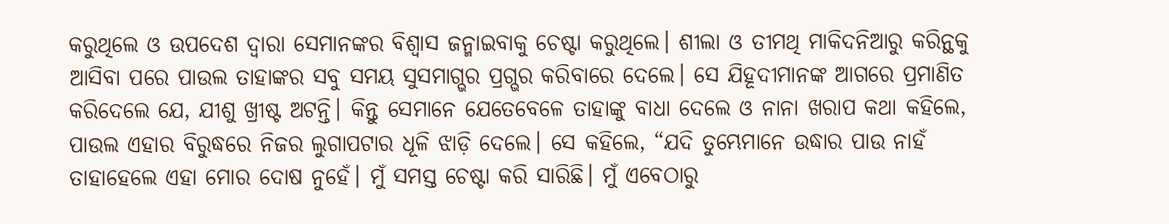କରୁଥିଲେ ଓ ଉପଦେଶ ଦ୍ୱାରା ସେମାନଙ୍କର ବିଶ୍ୱାସ ଜନ୍ମାଇବାକୁ ଚେଷ୍ଟା କରୁଥିଲେ। ଶୀଲା ଓ ତୀମଥି ମାକିଦନିଆରୁ କରିନ୍ଥକୁ ଆସିବା ପରେ ପାଉଲ ତାହାଙ୍କର ସବୁ ସମୟ ସୁସମାଗ୍ଭର ପ୍ରଗ୍ଭର କରିବାରେ ଦେଲେ। ସେ ଯିହୂଦୀମାନଙ୍କ ଆଗରେ ପ୍ରମାଣିତ କରିଦେଲେ ଯେ, ଯୀଶୁ ଖ୍ରୀଷ୍ଟ ଅଟନ୍ତି। କିନ୍ତୁ ସେମାନେ ଯେତେବେଳେ ତାହାଙ୍କୁ ବାଧା ଦେଲେ ଓ ନାନା ଖରାପ କଥା କହିଲେ, ପାଉଲ ଏହାର ବିରୁଦ୍ଧରେ ନିଜର ଲୁଗାପଟାର ଧୂଳି ଝାଡ଼ି ଦେଲେ। ସେ କହିଲେ, “ଯଦି ତୁମ୍ଭେମାନେ ଉଦ୍ଧାର ପାଉ ନାହଁ ତାହାହେଲେ ଏହା ମୋର ଦୋଷ ନୁହେଁ। ମୁଁ ସମସ୍ତ ଚେଷ୍ଟା କରି ସାରିଛି। ମୁଁ ଏବେଠାରୁ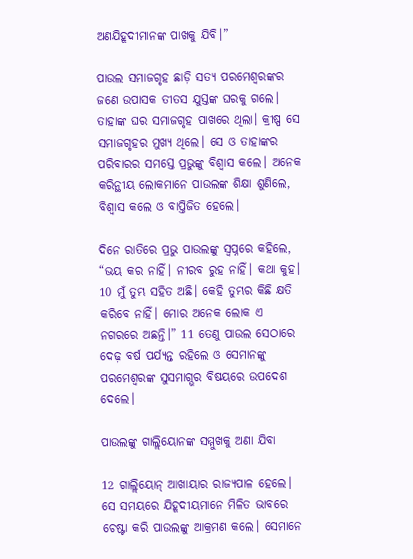ଅଣଯିହୂଦୀମାନଙ୍କ ପାଖକୁ ଯିବି।”

ପାଉଲ ସମାଜଗୃହ ଛାଡ଼ି ସତ୍ୟ ପରମେଶ୍ୱରଙ୍କର ଜଣେ ଉପାସକ ତୀତସ ଯୁସ୍ତଙ୍କ ଘରକୁ ଗଲେ। ତାହାଙ୍କ ଘର ସମାଜଗୃହ ପାଖରେ ଥିଲା। କ୍ରୀଷ୍ପ ସେ ସମାଜଗୃହର ମୁଖ୍ୟ ଥିଲେ। ସେ ଓ ତାହାଙ୍କର ପରିବାରର ସମସ୍ତେ ପ୍ରଭୁଙ୍କୁ ବିଶ୍ୱାସ କଲେ। ଅନେକ କରିନ୍ଥୀୟ ଲୋକମାନେ ପାଉଲଙ୍କ ଶିକ୍ଷା ଶୁଣିଲେ, ବିଶ୍ୱାସ କଲେ ଓ ବାପ୍ତିଜିତ ହେଲେ।

ଦିନେ ରାତିରେ ପ୍ରଭୁ ପାଉଲଙ୍କୁ ସ୍ୱପ୍ନରେ କହିଲେ, “ଭୟ କର ନାହିଁ। ନୀରବ ରୁହ ନାହିଁ। କଥା କୁହ। 10 ମୁଁ ତୁମ୍ଭ ସହିତ ଅଛି। କେହି ତୁମ୍ଭର କିଛି କ୍ଷତି କରିବେ ନାହିଁ। ମୋର ଅନେକ ଲୋକ ଏ ନଗରରେ ଅଛନ୍ତି।” 11 ତେଣୁ ପାଉଲ ସେଠାରେ ଦେଢ଼ ବର୍ଷ ପର୍ଯ୍ୟନ୍ତ ରହିଲେ ଓ ସେମାନଙ୍କୁ ପରମେଶ୍ୱରଙ୍କ ସୁସମାଗ୍ଭର ବିଷୟରେ ଉପଦେଶ ଦେଲେ।

ପାଉଲଙ୍କୁ ଗାଲ୍ଲିୟୋ‌ନଙ୍କ ସମ୍ମୁଖକୁ ଅଣା ଯିବା

12 ଗାଲ୍ଲିୟୋନ୍ ଆଖାୟାର ରାଜ୍ୟପାଳ ହେଲେ। ସେ ସମୟରେ ଯିହୂଦୀୟମାନେ ମିଳିତ ଭାବରେ ଚେଷ୍ଟା କରି ପାଉଲଙ୍କୁ ଆକ୍ରମଣ କଲେ। ସେମାନେ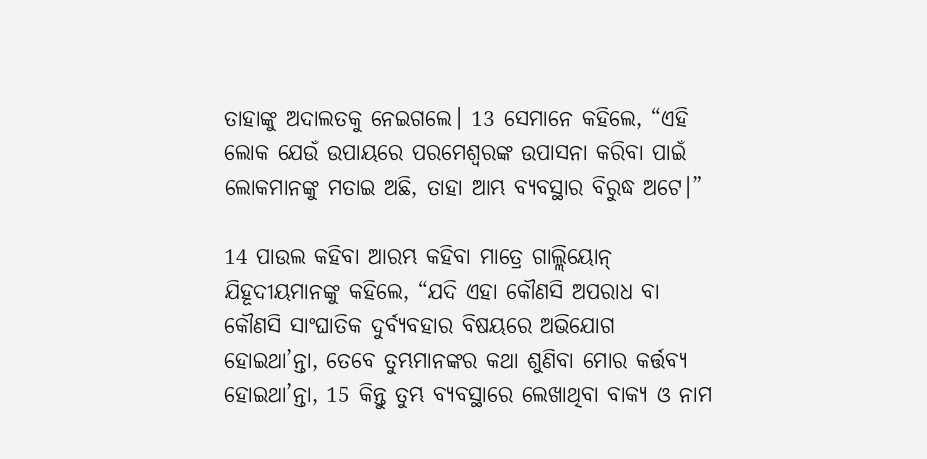ତାହାଙ୍କୁ ଅଦାଲତକୁ ନେଇଗଲେ। 13 ସେମାନେ କହିଲେ, “ଏହି ଲୋକ ଯେଉଁ ଉପାୟରେ ପରମେଶ୍ୱରଙ୍କ ଉପାସନା କରିବା ପାଇଁ ଲୋକମାନଙ୍କୁ ମତାଇ ଅଛି, ତାହା ଆମ୍ଭ ବ୍ୟବସ୍ଥାର ବିରୁଦ୍ଧ ଅଟେ।”

14 ପାଉଲ କହିବା ଆରମ୍ଭ କହିବା ମାତ୍ରେ ଗାଲ୍ଲିୟୋନ୍ ଯିହୂଦୀୟମାନଙ୍କୁ କହିଲେ, “ଯଦି ଏହା କୌଣସି ଅପରାଧ ବା କୌଣସି ସାଂଘାତିକ ଦୁର୍ବ୍ୟବହାର ବିଷୟରେ ଅଭିଯୋଗ ହୋଇଥା’ନ୍ତା, ତେବେ ତୁମ୍ଭମାନଙ୍କର କଥା ଶୁଣିବା ମୋର କର୍ତ୍ତବ୍ୟ ହୋଇଥା’ନ୍ତା, 15 କିନ୍ତୁ ତୁମ୍ଭ ବ୍ୟବସ୍ଥାରେ ଲେଖାଥିବା ବାକ୍ୟ ଓ ନାମ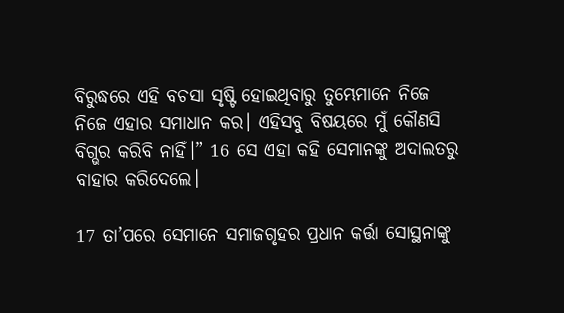ବିରୁଦ୍ଧରେ ଏହି ବଚସା ସୃଷ୍ଟି ହୋଇଥିବାରୁ ତୁମ୍ଭେମାନେ ନିଜେ ନିଜେ ଏହାର ସମାଧାନ କର। ଏହିସବୁ ବିଷୟରେ ମୁଁ କୌଣସି ବିଗ୍ଭର କରିବି ନାହିଁ।” 16 ସେ ଏହା କହି ସେମାନଙ୍କୁ ଅଦାଲତରୁ ବାହାର କରିଦେଲେ।

17 ତା’ପରେ ସେମାନେ ସମାଜଗୃହର ପ୍ରଧାନ କର୍ତ୍ତା ସୋସ୍ଥନାଙ୍କୁ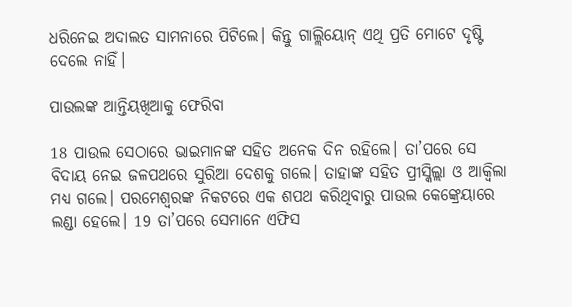ଧରିନେଇ ଅଦାଲତ ସାମନାରେ ପିଟିଲେ। କିନ୍ତୁ ଗାଲ୍ଲିୟୋନ୍ ଏଥି ପ୍ରତି ମୋଟେ ଦୃଷ୍ଟି ଦେଲେ ନାହିଁ।

ପାଉଲଙ୍କ ଆନ୍ତିୟଖିଆକୁ ଫେରିବା

18 ପାଉଲ ସେଠାରେ ଭାଇମାନଙ୍କ ସହିତ ଅନେକ ଦିନ ରହିଲେ। ତା’ପରେ ସେ ବିଦାୟ ନେଇ ଜଳପଥରେ ସୁରିଆ ଦେଶକୁ ଗଲେ। ତାହାଙ୍କ ସହିତ ପ୍ରୀସ୍କିଲ୍ଲା ଓ ଆକ୍ୱିଲା ମଧ୍ୟ ଗଲେ। ପରମେଶ୍ୱରଙ୍କ ନିକଟରେ ଏକ ଶପଥ କରିଥିବାରୁ ପାଉଲ କେଙ୍କ୍ରେୟାରେ ଲଣ୍ଡା ହେଲେ। 19 ତା’ପରେ ସେମାନେ ଏଫିସ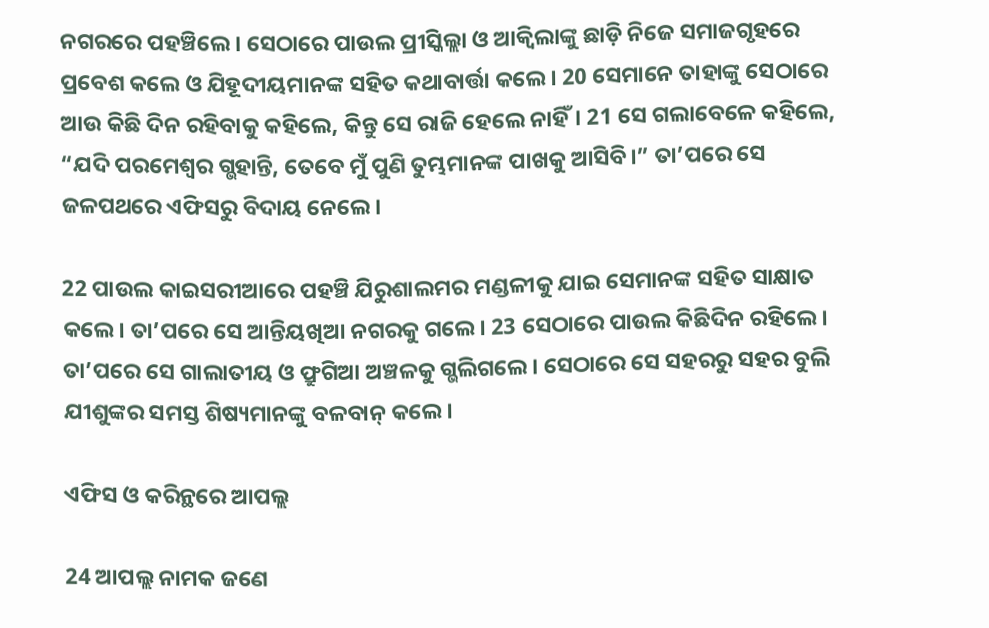ନଗରରେ ପହଞ୍ଚିଲେ। ସେଠାରେ ପାଉଲ ପ୍ରୀସ୍କିଲ୍ଲା ଓ ଆକ୍ୱିଲାଙ୍କୁ ଛାଡ଼ି ନିଜେ ସମାଜଗୃହରେ ପ୍ରବେଶ କଲେ ଓ ଯିହୂଦୀୟମାନଙ୍କ ସହିତ କଥାବାର୍ତ୍ତା କଲେ। 20 ସେମାନେ ତାହାଙ୍କୁ ସେଠାରେ ଆଉ କିଛି ଦିନ ରହିବାକୁ କହିଲେ, କିନ୍ତୁ ସେ ରାଜି ହେଲେ ନାହିଁ। 21 ସେ ଗଲାବେଳେ କହିଲେ, “ଯଦି ପରମେଶ୍ୱର ଗ୍ଭହାନ୍ତି, ତେବେ ମୁଁ ପୁଣି ତୁମ୍ଭମାନଙ୍କ ପାଖକୁ ଆସିବି।” ତା’ପରେ ସେ ଜଳପଥରେ ଏଫିସରୁ ବିଦାୟ ନେଲେ।

22 ପାଉଲ କାଇସରୀଆରେ ପହଞ୍ଚି ଯିରୁଶାଲମର ମଣ୍ଡଳୀକୁ ଯାଇ ସେମାନଙ୍କ ସହିତ ସାକ୍ଷାତ କଲେ। ତା’ପରେ ସେ ଆନ୍ତିୟଖିଆ ନଗରକୁ ଗଲେ। 23 ସେଠାରେ ପାଉଲ କିଛିଦିନ ରହିଲେ। ତା’ପରେ ସେ ଗାଲାତୀୟ ଓ ଫ୍ରୁଗିଆ ଅଞ୍ଚଳକୁ ଗ୍ଭଲିଗଲେ। ସେଠାରେ ସେ ସହରରୁ ସହର ବୁଲି ଯୀଶୁଙ୍କର ସମସ୍ତ ଶିଷ୍ୟମାନଙ୍କୁ ବଳବାନ୍ କଲେ।

ଏଫିସ ଓ କରିନ୍ଥରେ ଆପଲ୍ଲ

24 ଆପଲ୍ଲ ନାମକ ଜଣେ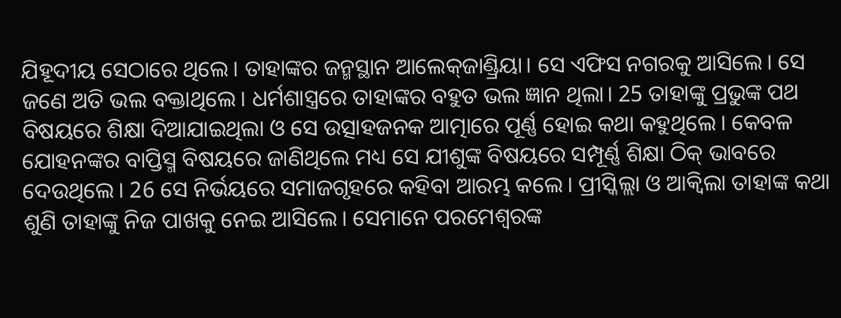ଯିହୂଦୀୟ ସେଠାରେ ଥିଲେ। ତାହାଙ୍କର ଜନ୍ମସ୍ଥାନ ଆଲେ‌କ୍‌ଜାଣ୍ଡ୍ରିୟା। ସେ ଏଫିସ ନଗରକୁ ଆସିଲେ। ସେ ଜଣେ ଅତି ଭଲ ବକ୍ତାଥିଲେ। ଧର୍ମଶାସ୍ତ୍ରରେ ତାହାଙ୍କର ବହୁତ ଭଲ ଜ୍ଞାନ ଥିଲା। 25 ତାହାଙ୍କୁ ପ୍ରଭୁଙ୍କ ପଥ ବିଷୟରେ ଶିକ୍ଷା ଦିଆଯାଇଥିଲା ଓ ସେ ଉତ୍ସାହଜନକ ଆତ୍ମାରେ ପୂର୍ଣ୍ଣ ହୋଇ କଥା କହୁଥିଲେ। କେବଳ ଯୋହନଙ୍କର ବାପ୍ତିସ୍ମ ବିଷୟରେ ଜାଣିଥିଲେ ମଧ୍ୟ ସେ ଯୀଶୁଙ୍କ ବିଷୟରେ ସମ୍ପୂର୍ଣ୍ଣ ଶିକ୍ଷା ଠିକ୍ ଭାବରେ ଦେଉଥିଲେ। 26 ସେ ନିର୍ଭୟରେ ସମାଜଗୃହରେ କହିବା ଆରମ୍ଭ କଲେ। ପ୍ରୀସ୍କିଲ୍ଲା ଓ ଆକ୍ୱିଲା ତାହାଙ୍କ କଥା ଶୁଣି ତାହାଙ୍କୁ ନିଜ ପାଖକୁ ନେଇ ଆସିଲେ। ସେମାନେ ପରମେଶ୍ୱରଙ୍କ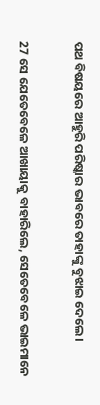ପଥ ବିଷୟରେ ଆହୁରି ପରିଷ୍କାର ଭାବରେ ତାହାଙ୍କୁ ବୁଝାଇ ଦେଲେ।

27 ସେ ଯେତେବେଳେ ଆଖାୟାକୁ ବାହାରିଲେ, ସେତେବେଳେ ଭାଇମାନେ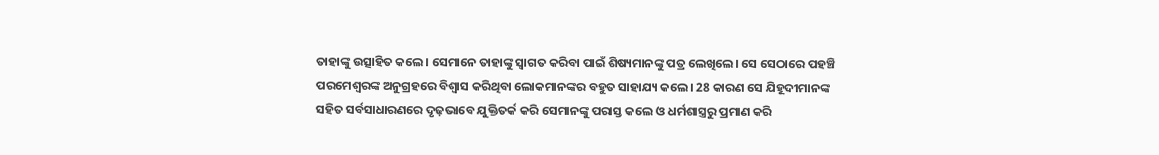ତାହାଙ୍କୁ ଉତ୍ସାହିତ କଲେ। ସେମାନେ ତାହାଙ୍କୁ ସ୍ୱାଗତ କରିବା ପାଇଁ ଶିଷ୍ୟମାନଙ୍କୁ ପତ୍ର ଲେଖିଲେ। ସେ ସେଠାରେ ପହଞ୍ଚି ପରମେଶ୍ୱରଙ୍କ ଅନୁଗ୍ରହରେ ବିଶ୍ୱାସ କରିଥିବା ଲୋକମାନଙ୍କର ବହୁତ ସାହାଯ୍ୟ କଲେ। 28 କାରଣ ସେ ଯିହୂଦୀମାନଙ୍କ ସହିତ ସର୍ବସାଧାରଣରେ ଦୃଢ଼ଭାବେ ଯୁକ୍ତିତର୍କ କରି ସେମାନଙ୍କୁ ପରାସ୍ତ କଲେ ଓ ଧର୍ମଶାସ୍ତ୍ରରୁ ପ୍ରମାଣ କରି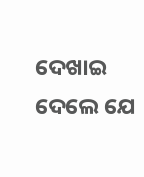ଦେଖାଇ ଦେଲେ ଯେ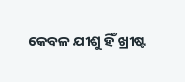କେବଳ ଯୀଶୁ ହିଁ ଖ୍ରୀଷ୍ଟ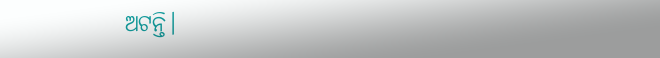ଅଟନ୍ତି।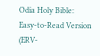Odia Holy Bible: Easy-to-Read Version (ERV-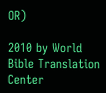OR)

2010 by World Bible Translation Center